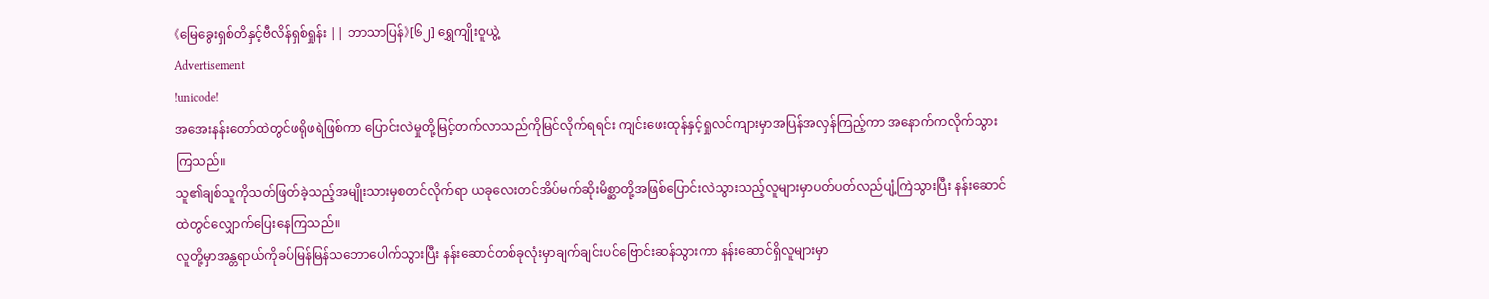《မြေခွေးရှစ်တိနှင့်ဗီလိန်ရှစ်ရှုန်း || ဘာသာပြန်》[၆၂] ရွှေကျိုးဝူယွဲ့
Advertisement
!unicode!
အအေးနန်းတော်ထဲတွင်ဖရိုဖရဲဖြစ်ကာ ပြောင်းလဲမှုတို့မြင့်တက်လာသည်ကိုမြင်လိုက်ရရင်း ကျင်းဖေးထုန်နှင့်ရှုလင်ကျားမှာအပြန်အလှန်ကြည့်ကာ အနောက်ကလိုက်သွားကြသည်။
သူ၏ချစ်သူကိုသတ်ဖြတ်ခဲ့သည့်အမျိုးသားမှစတင်လိုက်ရာ ယခုလေးတင်အိပ်မက်ဆိုးမိစ္ဆာတို့အဖြစ်ပြောင်းလဲသွားသည့်လူများမှာပတ်ပတ်လည်ပျံ့ကြဲသွားပြီး နန်းဆောင်ထဲတွင်လျှောက်ပြေးနေကြသည်။
လူတို့မှာအန္တရာယ်ကိုခပ်မြန်မြန်သဘောပေါက်သွားပြီး နန်းဆောင်တစ်ခုလုံးမှာချက်ချင်းပင်ဗြောင်းဆန်သွားကာ နန်းဆောင်ရှိလူများမှာ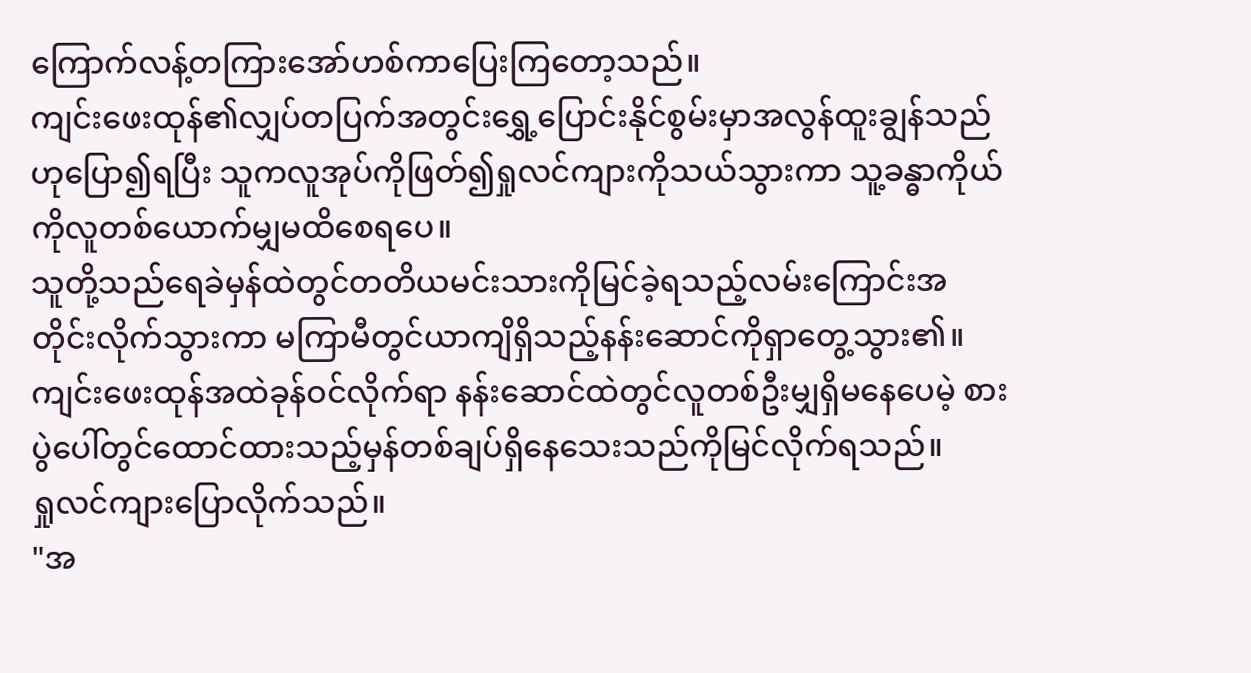ကြောက်လန့်တကြားအော်ဟစ်ကာပြေးကြတော့သည်။
ကျင်းဖေးထုန်၏လျှပ်တပြက်အတွင်းရွှေ့ပြောင်းနိုင်စွမ်းမှာအလွန်ထူးချွန်သည်ဟုပြော၍ရပြီး သူကလူအုပ်ကိုဖြတ်၍ရှုလင်ကျားကိုသယ်သွားကာ သူ့ခန္ဓာကိုယ်ကိုလူတစ်ယောက်မျှမထိစေရပေ။
သူတို့သည်ရေခဲမှန်ထဲတွင်တတိယမင်းသားကိုမြင်ခဲ့ရသည့်လမ်းကြောင်းအတိုင်းလိုက်သွားကာ မကြာမီတွင်ယာကျိရှိသည့်နန်းဆောင်ကိုရှာတွေ့သွား၏။
ကျင်းဖေးထုန်အထဲခုန်ဝင်လိုက်ရာ နန်းဆောင်ထဲတွင်လူတစ်ဦးမျှရှိမနေပေမဲ့ စားပွဲပေါ်တွင်ထောင်ထားသည့်မှန်တစ်ချပ်ရှိနေသေးသည်ကိုမြင်လိုက်ရသည်။
ရှုလင်ကျားပြောလိုက်သည်။
"အ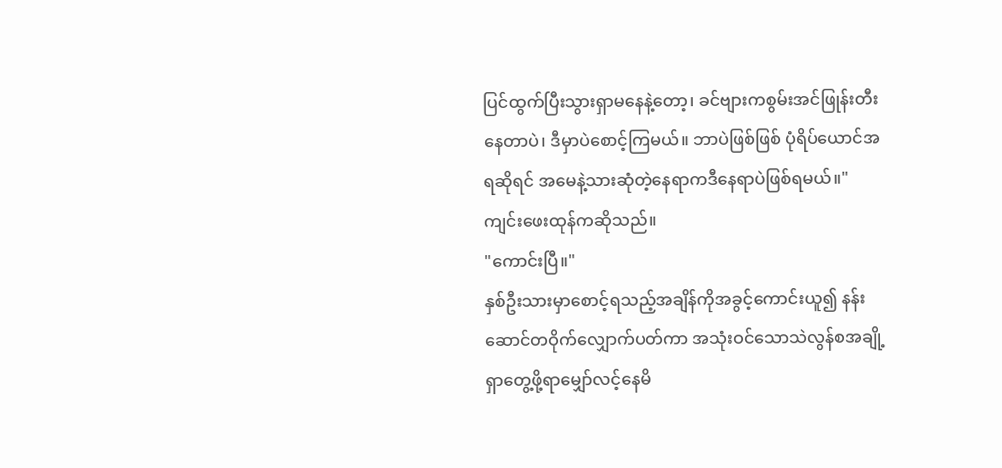ပြင်ထွက်ပြီးသွားရှာမနေနဲ့တော့၊ ခင်ဗျားကစွမ်းအင်ဖြုန်းတီးနေတာပဲ၊ ဒီမှာပဲစောင့်ကြမယ်။ ဘာပဲဖြစ်ဖြစ် ပုံရိပ်ယောင်အရဆိုရင် အမေနဲ့သားဆုံတဲ့နေရာကဒီနေရာပဲဖြစ်ရမယ်။"
ကျင်းဖေးထုန်ကဆိုသည်။
"ကောင်းပြီ။"
နှစ်ဦးသားမှာစောင့်ရသည့်အချိန်ကိုအခွင့်ကောင်းယူ၍ နန်းဆောင်တဝိုက်လျှောက်ပတ်ကာ အသုံးဝင်သောသဲလွန်စအချို့ရှာတွေ့ဖို့ရာမျှော်လင့်နေမိ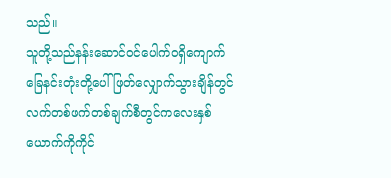သည်။
သူတို့သည်နန်းဆောင်ဝင်ပေါက်ဝရှိကျောက်ခြေနင်းတုံးတို့ပေါ်ဖြတ်လျှောက်သွားချိန်တွင် လက်တစ်ဖက်တစ်ချက်စီတွင်ကလေးနှစ်ယောက်ကိုကိုင်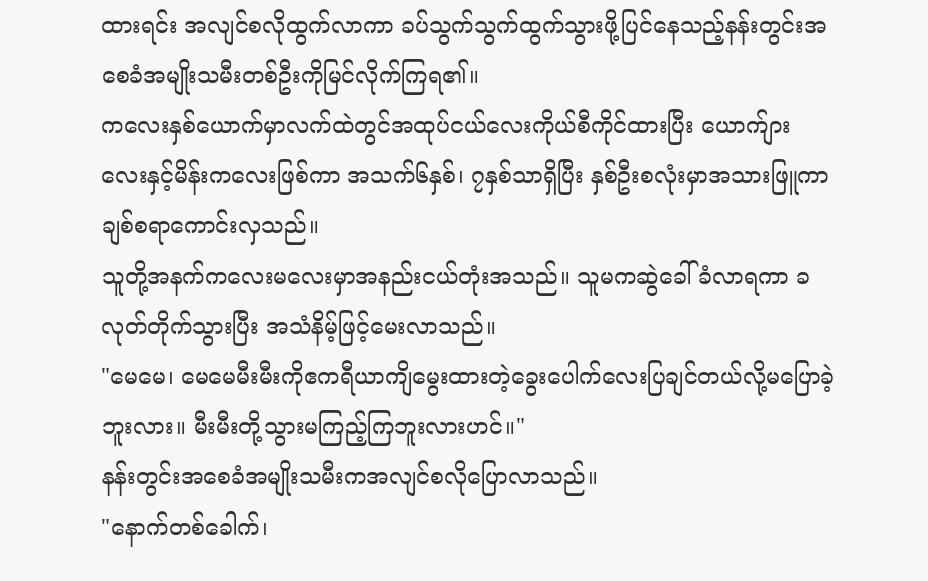ထားရင်း အလျင်စလိုထွက်လာကာ ခပ်သွက်သွက်ထွက်သွားဖို့ပြင်နေသည့်နန်းတွင်းအစေခံအမျိုးသမီးတစ်ဦးကိုမြင်လိုက်ကြရ၏။
ကလေးနှစ်ယောက်မှာလက်ထဲတွင်အထုပ်ငယ်လေးကိုယ်စီကိုင်ထားပြီး ယောက်ျားလေးနှင့်မိန်းကလေးဖြစ်ကာ အသက်၆နှစ်၊ ၇နှစ်သာရှိပြီး နှစ်ဦးစလုံးမှာအသားဖြူကာချစ်စရာကောင်းလှသည်။
သူတို့အနက်ကလေးမလေးမှာအနည်းငယ်တုံးအသည်။ သူမကဆွဲခေါ်ခံလာရကာ ခလုတ်တိုက်သွားပြီး အသံနိမ့်ဖြင့်မေးလာသည်။
"မေမေ၊ မေမေမီးမီးကိုဧကရီယာကျိမွေးထားတဲ့ခွေးပေါက်လေးပြချင်တယ်လို့မပြောခဲ့ဘူးလား။ မီးမီးတို့သွားမကြည့်ကြဘူးလားဟင်။"
နန်းတွင်းအစေခံအမျိုးသမီးကအလျင်စလိုပြောလာသည်။
"နောက်တစ်ခေါက်၊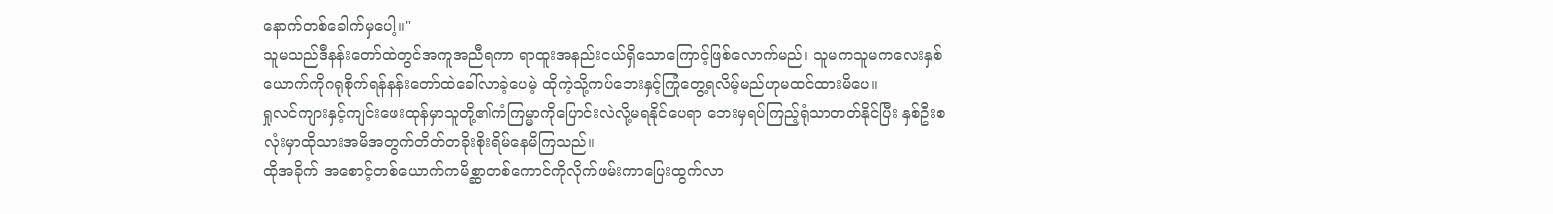နောက်တစ်ခေါက်မှပေါ့။"
သူမသည်ဒီနန်းတော်ထဲတွင်အကူအညီရကာ ရာထူးအနည်းငယ်ရှိသောကြောင့်ဖြစ်လောက်မည်၊ သူမကသူမကလေးနှစ်ယောက်ကိုဂရုစိုက်ရန်နန်းတော်ထဲခေါ်လာခဲ့ပေမဲ့ ထိုကဲ့သို့ကပ်ဘေးနှင့်ကြုံတွေ့ရလိမ့်မည်ဟုမထင်ထားမိပေ။
ရှုလင်ကျားနှင့်ကျင်းဖေးထုန်မှာသူတို့၏ကံကြမ္မာကိုပြောင်းလဲလို့မရနိုင်ပေရာ ဘေးမှရပ်ကြည့်ရုံသာတတ်နိုင်ပြီး နှစ်ဦးစလုံးမှာထိုသားအမိအတွက်တိတ်တခိုးစိုးရိမ်နေမိကြသည်။
ထိုအခိုက် အစောင့်တစ်ယောက်ကမိစ္ဆာတစ်ကောင်ကိုလိုက်ဖမ်းကာပြေးထွက်လာ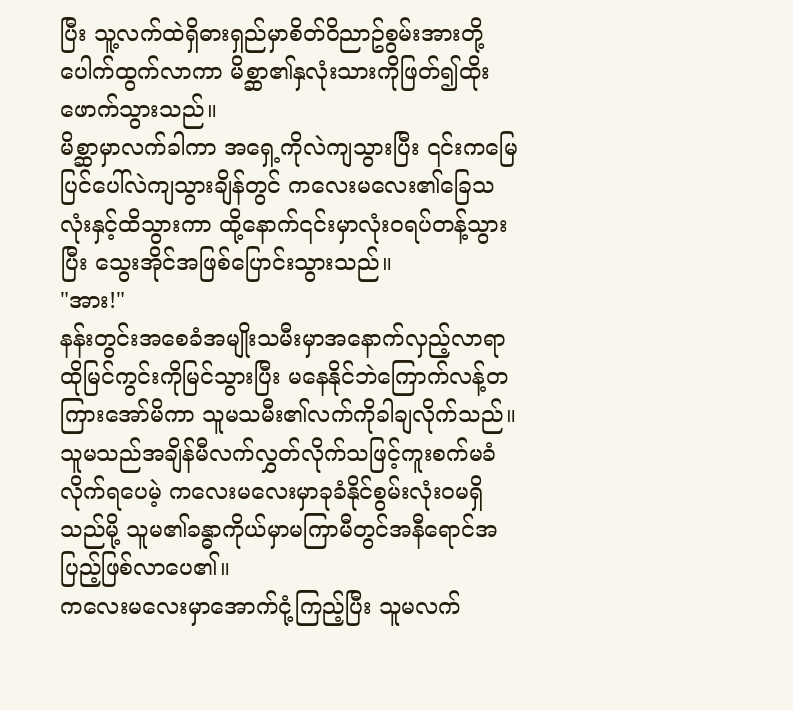ပြီး သူ့လက်ထဲရှိဓားရှည်မှာစိတ်ဝိညာဥ်စွမ်းအားတို့ပေါက်ထွက်လာကာ မိစ္ဆာ၏နှလုံးသားကိုဖြတ်၍ထိုးဖောက်သွားသည်။
မိစ္ဆာမှာလက်ခါကာ အရှေ့ကိုလဲကျသွားပြီး ၎င်းကမြေပြင်ပေါ်လဲကျသွားချိန်တွင် ကလေးမလေး၏ခြေသလုံးနှင့်ထိသွားကာ ထို့နောက်၎င်းမှာလုံးဝရပ်တန့်သွားပြီး သွေးအိုင်အဖြစ်ပြောင်းသွားသည်။
"အား!"
နန်းတွင်းအစေခံအမျိုးသမီးမှာအနောက်လှည့်လာရာထိုမြင်ကွင်းကိုမြင်သွားပြီး မနေနိုင်ဘဲကြောက်လန့်တကြားအော်မိကာ သူမသမီး၏လက်ကိုခါချလိုက်သည်။
သူမသည်အချိန်မီလက်လွှတ်လိုက်သဖြင့်ကူးစက်မခံလိုက်ရပေမဲ့ ကလေးမလေးမှာခုခံနိုင်စွမ်းလုံးဝမရှိသည်မို့ သူမ၏ခန္ဓာကိုယ်မှာမကြာမီတွင်အနီရောင်အပြည့်ဖြစ်လာပေ၏။
ကလေးမလေးမှာအောက်ငုံ့ကြည့်ပြီး သူမလက်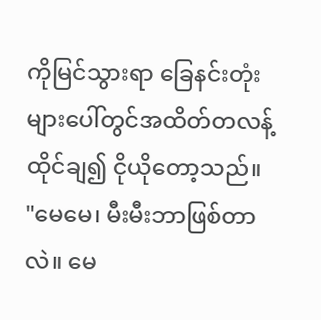ကိုမြင်သွားရာ ခြေနင်းတုံးများပေါ်တွင်အထိတ်တလန့်ထိုင်ချ၍ ငိုယိုတော့သည်။
"မေမေ၊ မီးမီးဘာဖြစ်တာလဲ။ မေ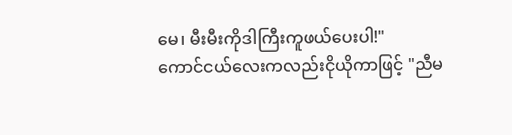မေ၊ မီးမီးကိုဒါကြီးကူဖယ်ပေးပါ!"
ကောင်ငယ်လေးကလည်းငိုယိုကာဖြင့် "ညီမ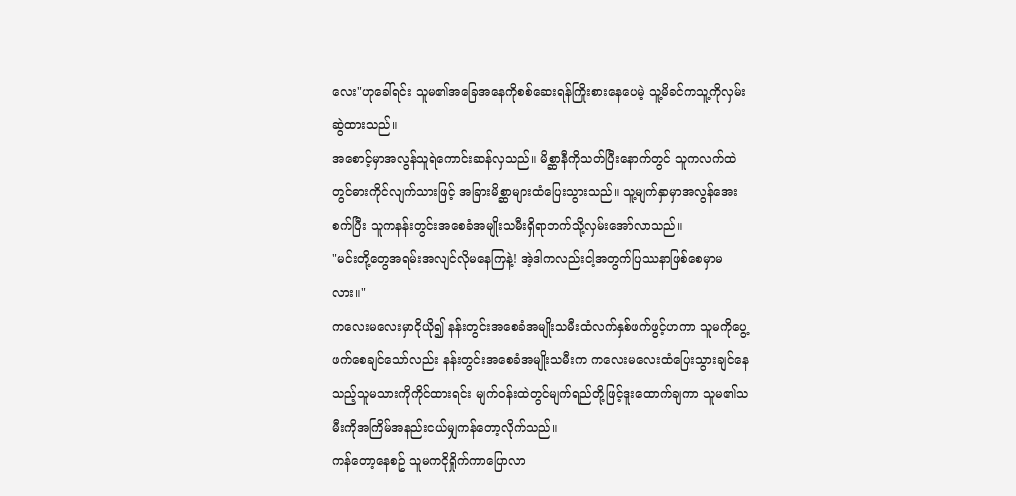လေး"ဟုခေါ်ရင်း သူမ၏အခြေအနေကိုစစ်ဆေးရန်ကြိုးစားနေပေမဲ့ သူ့မိခင်ကသူ့ကိုလှမ်းဆွဲထားသည်။
အစောင့်မှာအလွန်သူရဲကောင်းဆန်လှသည်။ မိစ္ဆာနီကိုသတ်ပြီးနောက်တွင် သူကလက်ထဲတွင်ဓားကိုင်လျက်သားဖြင့် အခြားမိစ္ဆာများထံပြေးသွားသည်။ သူ့မျက်နှာမှာအလွန်အေးစက်ပြီး သူကနန်းတွင်းအစေခံအမျိုးသမီးရှိရာဘက်သို့လှမ်းအော်လာသည်။
"မင်းတို့တွေအရမ်းအလျင်လိုမနေကြနဲ့! အဲ့ဒါကလည်းငါ့အတွက်ပြဿနာဖြစ်စေမှာမလား။"
ကလေးမလေးမှာငိုယို၍ နန်းတွင်းအစေခံအမျိုးသမီးထံလက်နှစ်ဖက်ဖွင့်ဟကာ သူမကိုပွေ့ဖက်စေချင်သော်လည်း နန်းတွင်းအစေခံအမျိုးသမီးက ကလေးမလေးထံပြေးသွားချင်နေသည့်သူမသားကိုကိုင်ထားရင်း မျက်ဝန်းထဲတွင်မျက်ရည်တို့ဖြင့်ဒူးထောက်ချကာ သူမ၏သမီးကိုအကြိမ်အနည်းငယ်မျှကန်တော့လိုက်သည်။
ကန်တော့နေစဥ် သူမကငိုရှိုက်ကာပြောလာ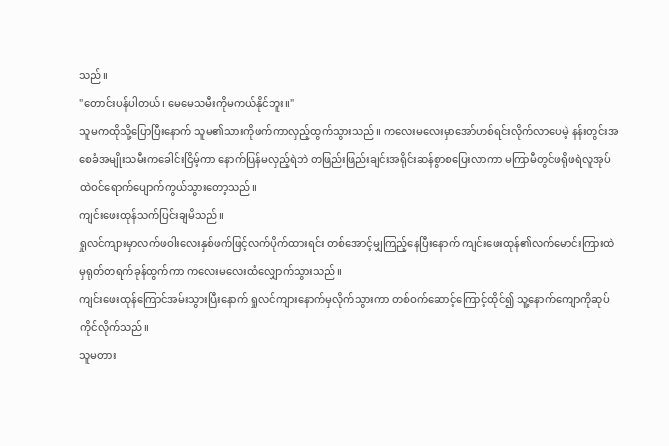သည်။
"တောင်းပန်ပါတယ်၊ မေမေသမီးကိုမကယ်နိုင်ဘူး။"
သူမကထိုသို့ပြောပြီးနောက် သူမ၏သားကိုဖက်ကာလှည့်ထွက်သွားသည်။ ကလေးမလေးမှာအော်ဟစ်ရင်းလိုက်လာပေမဲ့ နန်းတွင်းအစေခံအမျိုးသမီးကခေါင်းငြိမ့်ကာ နောက်ပြန်မလှည့်ရဲဘဲ တဖြည်းဖြည်းချင်းအရိုင်းဆန်စွာစပြေးလာကာ မကြာမီတွင်ဖရိုဖရဲလူအုပ်ထဲဝင်ရောက်ပျောက်ကွယ်သွားတော့သည်။
ကျင်းဖေးထုန်သက်ပြင်းချမိသည်။
ရှုလင်ကျားမှာလက်ဖဝါးလေးနှစ်ဖက်ဖြင့်လက်ပိုက်ထားရင်း တစ်အောင့်မျှကြည့်နေပြီးနောက် ကျင်းဖေးထုန်၏လက်မောင်းကြားထဲမှရုတ်တရက်ခုန်ထွက်ကာ ကလေးမလေးထံလျှောက်သွားသည်။
ကျင်းဖေးထုန်ကြောင်အမ်းသွားပြီးနောက် ရှုလင်ကျားနောက်မှလိုက်သွားကာ တစ်ဝက်ဆောင့်ကြောင့်ထိုင်၍ သူ့နောက်ကျောကိုဆုပ်ကိုင်လိုက်သည်။
သူမတား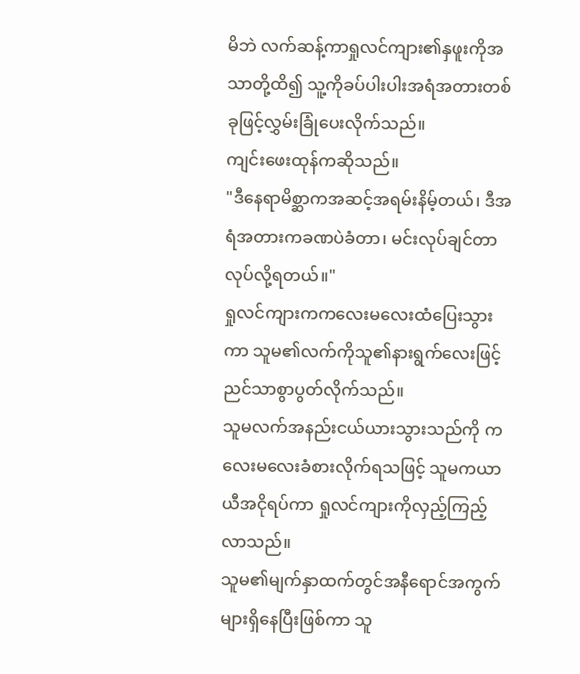မိဘဲ လက်ဆန့်ကာရှုလင်ကျား၏နှဖူးကိုအသာတို့ထိ၍ သူ့ကိုခပ်ပါးပါးအရံအတားတစ်ခုဖြင့်လွှမ်းခြုံပေးလိုက်သည်။
ကျင်းဖေးထုန်ကဆိုသည်။
"ဒီနေရာမိစ္ဆာကအဆင့်အရမ်းနိမ့်တယ်၊ ဒီအရံအတားကခဏပဲခံတာ၊ မင်းလုပ်ချင်တာလုပ်လို့ရတယ်။"
ရှုလင်ကျားကကလေးမလေးထံပြေးသွားကာ သူမ၏လက်ကိုသူ၏နားရွက်လေးဖြင့်ညင်သာစွာပွတ်လိုက်သည်။
သူမလက်အနည်းငယ်ယားသွားသည်ကို ကလေးမလေးခံစားလိုက်ရသဖြင့် သူမကယာယီအငိုရပ်ကာ ရှုလင်ကျားကိုလှည့်ကြည့်လာသည်။
သူမ၏မျက်နှာထက်တွင်အနီရောင်အကွက်များရှိနေပြီးဖြစ်ကာ သူ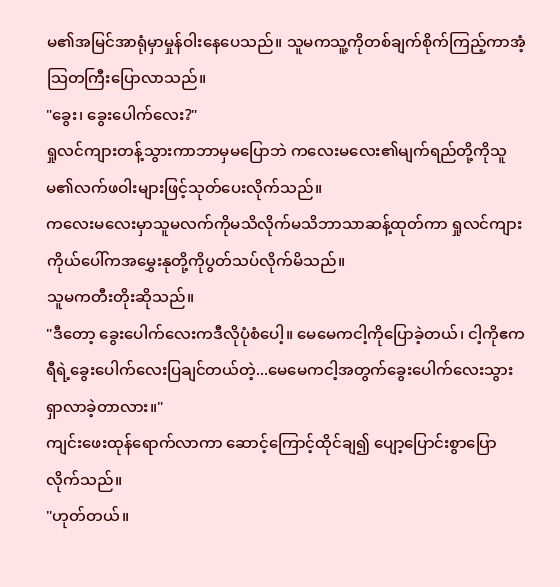မ၏အမြင်အာရုံမှာမှုန်ဝါးနေပေသည်။ သူမကသူ့ကိုတစ်ချက်စိုက်ကြည့်ကာအံ့သြတကြီးပြောလာသည်။
"ခွေး၊ ခွေးပေါက်လေး?"
ရှုလင်ကျားတန့်သွားကာဘာမှမပြောဘဲ ကလေးမလေး၏မျက်ရည်တို့ကိုသူမ၏လက်ဖဝါးများဖြင့်သုတ်ပေးလိုက်သည်။
ကလေးမလေးမှာသူမလက်ကိုမသိလိုက်မသိဘာသာဆန့်ထုတ်ကာ ရှုလင်ကျားကိုယ်ပေါ်ကအမွှေးနုတို့ကိုပွတ်သပ်လိုက်မိသည်။
သူမကတီးတိုးဆိုသည်။
"ဒီတော့ ခွေးပေါက်လေးကဒီလိုပုံစံပေါ့။ မေမေကငါ့ကိုပြောခဲ့တယ်၊ ငါ့ကိုဧကရီရဲ့ခွေးပေါက်လေးပြချင်တယ်တဲ့...မေမေကငါ့အတွက်ခွေးပေါက်လေးသွားရှာလာခဲ့တာလား။"
ကျင်းဖေးထုန်ရောက်လာကာ ဆောင့်ကြောင့်ထိုင်ချ၍ ပျော့ပြောင်းစွာပြောလိုက်သည်။
"ဟုတ်တယ်။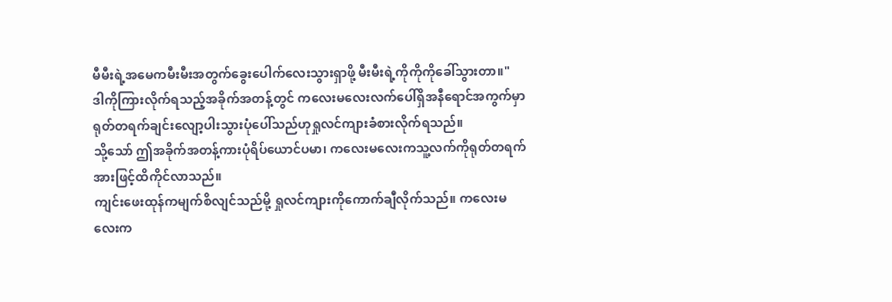မီမီးရဲ့အမေကမီးမီးအတွက်ခွေးပေါက်လေးသွားရှာဖို့ မီးမီးရဲ့ကိုကိုကိုခေါ်သွားတာ။"
ဒါကိုကြားလိုက်ရသည့်အခိုက်အတန့်တွင် ကလေးမလေးလက်ပေါ်ရှိအနီရောင်အကွက်မှာရုတ်တရက်ချင်းလျော့ပါးသွားပုံပေါ်သည်ဟုရှုလင်ကျားခံစားလိုက်ရသည်။
သို့သော် ဤအခိုက်အတန့်ကားပုံရိပ်ယောင်ပမာ၊ ကလေးမလေးကသူ့လက်ကိုရုတ်တရက်အားဖြင့်ထိကိုင်လာသည်။
ကျင်းဖေးထုန်ကမျက်စိလျင်သည်မို့ ရှုလင်ကျားကိုကောက်ချီလိုက်သည်။ ကလေးမလေးက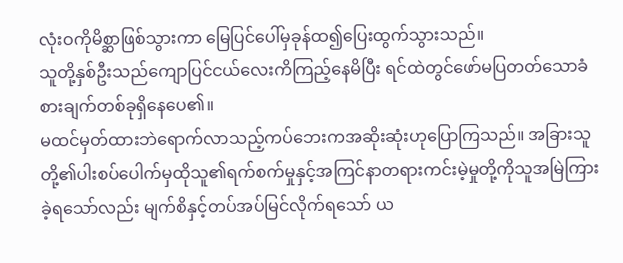လုံးဝကိုမိစ္ဆာဖြစ်သွားကာ မြေပြင်ပေါ်မှခုန်ထ၍ပြေးထွက်သွားသည်။
သူတို့နှစ်ဦးသည်ကျောပြင်ငယ်လေးကိကြည့်နေမိပြီး ရင်ထဲတွင်ဖော်မပြတတ်သောခံစားချက်တစ်ခုရှိနေပေ၏။
မထင်မှတ်ထားဘဲရောက်လာသည့်ကပ်ဘေးကအဆိုးဆုံးဟုပြောကြသည်။ အခြားသူတို့၏ပါးစပ်ပေါက်မှထိုသူ၏ရက်စက်မှုနှင့်အကြင်နာတရားကင်းမဲ့မှုတို့ကိုသူအမြဲကြားခဲ့ရသော်လည်း မျက်စိနှင့်တပ်အပ်မြင်လိုက်ရသော် ယ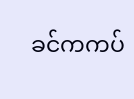ခင်ကကပ်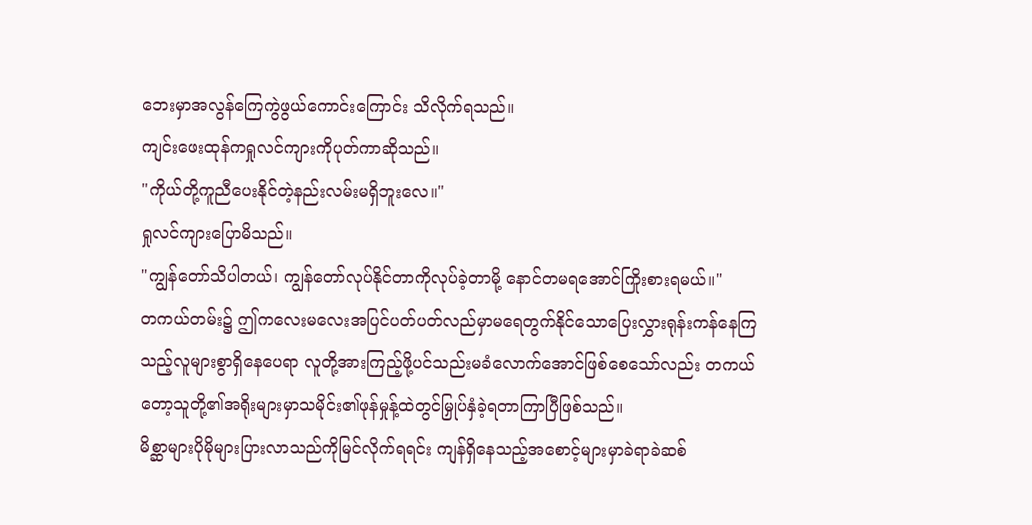ဘေးမှာအလွန်ကြေကွဲဖွယ်ကောင်းကြောင်း သိလိုက်ရသည်။
ကျင်းဖေးထုန်ကရှုလင်ကျားကိုပုတ်ကာဆိုသည်။
"ကိုယ်တို့ကူညီပေးနိုင်တဲ့နည်းလမ်းမရှိဘူးလေ။"
ရှုလင်ကျားပြောမိသည်။
"ကျွန်တော်သိပါတယ်၊ ကျွန်တော်လုပ်နိုင်တာကိုလုပ်ခဲ့တာမို့ နောင်တမရအောင်ကြိုးစားရမယ်။"
တကယ်တမ်း၌ ဤကလေးမလေးအပြင်ပတ်ပတ်လည်မှာမရေတွက်နိုင်သောပြေးလွှားရုန်းကန်နေကြသည့်လူများစွာရှိနေပေရာ လူတို့အားကြည့်ဖို့ပင်သည်းမခံလောက်အောင်ဖြစ်စေသော်လည်း တကယ်တော့သူတို့၏အရိုးများမှာသမိုင်း၏ဖုန်မှုန့်ထဲတွင်မြှုပ်နှံခဲ့ရတာကြာပြီဖြစ်သည်။
မိစ္ဆာများပိုမိုများပြားလာသည်ကိုမြင်လိုက်ရရင်း ကျန်ရှိနေသည့်အစောင့်များမှာခဲရာခဲဆစ်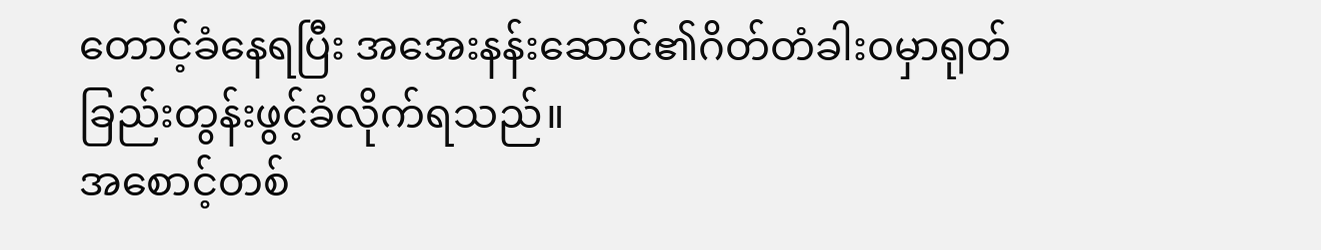တောင့်ခံနေရပြီး အအေးနန်းဆောင်၏ဂိတ်တံခါးဝမှာရုတ်ခြည်းတွန်းဖွင့်ခံလိုက်ရသည်။
အစောင့်တစ်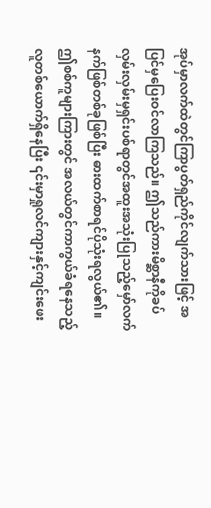အုပ်မှာလက်ထဲတွင်ကြာပွတ်ရှည်ကိုင်လျက်သားဖြင့် အပြင်မှပြေးဝင်လာကြသည်။ ဤသည်ကားမိစ္ဆာနီကိုခပ်လှမ်းလှမ်းမှရှင်းပစ်ရာတွင်အထူးအသုံးပြုသည့်မှော်လက်နက်ဖြစ်တစ်ခုဖြစ်ပြီး ဓားထက်စာရင်ပိုသုံးရလွယ်၏။
ဤစစ်ကူများကြားတွင် အလယ်တွင်ကာကွယ်ခံရနေသည့်လူတစ်ယောက်ရှိနေပြီး ၎င်းမှာရှုလင်ကျားနှင့်ကျင်းဖေး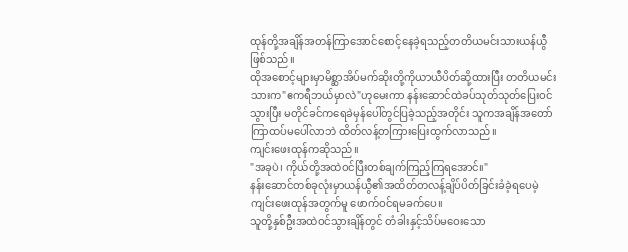ထုန်တို့အချိန်အတန်ကြာအောင်စောင့်နေခဲ့ရသည့်တတိယမင်းသားယန်ယွီဖြစ်သည်။
ထိုအစောင့်များမှာမိစ္ဆာအိပ်မက်ဆိုးတို့ကိုယာယီပိတ်ဆို့ထားပြီး တတိယမင်းသားက"ဧကရီဘယ်မှာလဲ"ဟုမေးကာ နန်းဆောင်ထဲခပ်သုတ်သုတ်ပြေးဝင်သွားပြီး မတိုင်ခင်ကရေခဲမှန်ပေါ်တွင်ပြခဲ့သည့်အတိုင်း သူကအချိန်အတော်ကြာထပ်မပေါ်လာဘဲ ထိတ်လန့်တကြားပြေးထွက်လာသည်။
ကျင်းဖေးထုန်ကဆိုသည်။
"အခုပဲ၊ ကိုယ်တို့အထဲဝင်ပြီးတစ်ချက်ကြည့်ကြရအောင်။"
နန်းဆောင်တစ်ခုလုံးမှာယန်ယွီ၏အထိတ်တလန့်ချိပ်ပိတ်ခြင်းခံခဲ့ရပေမဲ့ ကျင်းဖေးထုန်အတွက်မူ ဖောက်ဝင်ရမခက်ပေ။
သူတို့နှစ်ဦးအထဲဝင်သွားချိန်တွင် တံခါးနှင့်သိပ်မဝေးသော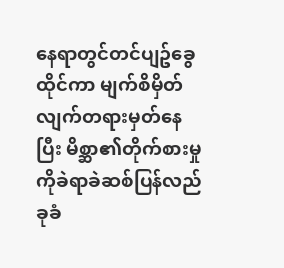နေရာတွင်တင်ပျဥ်ခွေထိုင်ကာ မျက်စိမှိတ်လျက်တရားမှတ်နေပြီး မိစ္ဆာ၏တိုက်စားမှုကိုခဲရာခဲဆစ်ပြန်လည်ခုခံ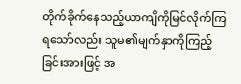တိုက်ခိုက်နေသည့်ယာကျိကိုမြင်လိုက်ကြရသော်လည်း သူမ၏မျက်နှာကိုကြည့်ခြင်းအားဖြင့် အ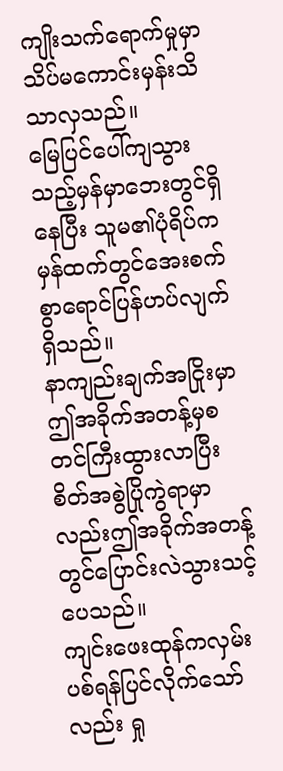ကျိုးသက်ရောက်မှုမှာသိပ်မကောင်းမှန်းသိသာလှသည်။
မြေပြင်ပေါ်ကျသွားသည့်မှန်မှာဘေးတွင်ရှိနေပြီး သူမ၏ပုံရိပ်ကမှန်ထက်တွင်အေးစက်စွာရောင်ပြန်ဟပ်လျက်ရှိသည်။
နာကျည်းချက်အငြိုးမှာဤအခိုက်အတန့်မှစတင်ကြီးထွားလာပြီး စိတ်အစွဲပြိုကွဲရာမှာလည်းဤအခိုက်အတန့်တွင်ပြောင်းလဲသွားသင့်ပေသည်။
ကျင်းဖေးထုန်ကလှမ်းပစ်ရန်ပြင်လိုက်သော်လည်း ရှု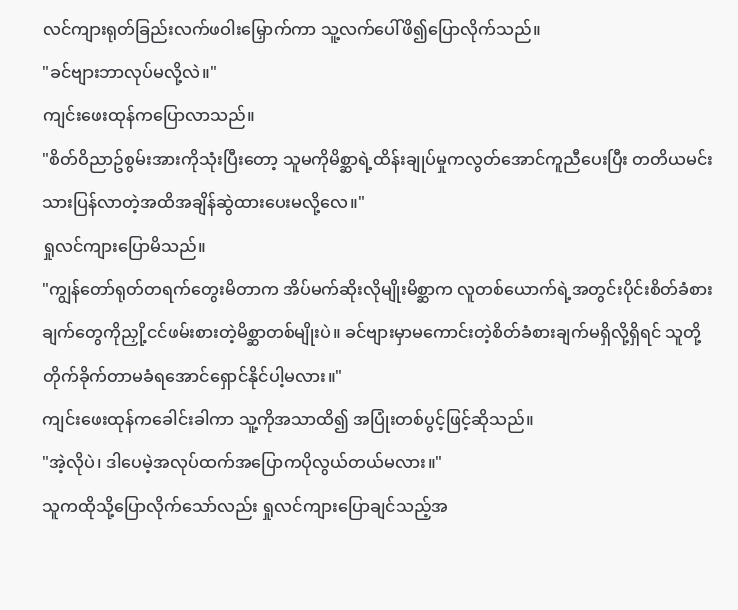လင်ကျားရုတ်ခြည်းလက်ဖဝါးမြှောက်ကာ သူ့လက်ပေါ်ဖိ၍ပြောလိုက်သည်။
"ခင်ဗျားဘာလုပ်မလို့လဲ။"
ကျင်းဖေးထုန်ကပြောလာသည်။
"စိတ်ဝိညာဥ်စွမ်းအားကိုသုံးပြီးတော့ သူမကိုမိစ္ဆာရဲ့ထိန်းချုပ်မှုကလွတ်အောင်ကူညီပေးပြီး တတိယမင်းသားပြန်လာတဲ့အထိအချိန်ဆွဲထားပေးမလို့လေ။"
ရှုလင်ကျားပြောမိသည်။
"ကျွန်တော်ရုတ်တရက်တွေးမိတာက အိပ်မက်ဆိုးလိုမျိုးမိစ္ဆာက လူတစ်ယောက်ရဲ့အတွင်းပိုင်းစိတ်ခံစားချက်တွေကိုညှို့ငင်ဖမ်းစားတဲ့မိစ္ဆာတစ်မျိုးပဲ။ ခင်ဗျားမှာမကောင်းတဲ့စိတ်ခံစားချက်မရှိလို့ရှိရင် သူတို့တိုက်ခိုက်တာမခံရအောင်ရှောင်နိုင်ပါ့မလား။"
ကျင်းဖေးထုန်ကခေါင်းခါကာ သူ့ကိုအသာထိ၍ အပြုံးတစ်ပွင့်ဖြင့်ဆိုသည်။
"အဲ့လိုပဲ၊ ဒါပေမဲ့အလုပ်ထက်အပြောကပိုလွယ်တယ်မလား။"
သူကထိုသို့ပြောလိုက်သော်လည်း ရှုလင်ကျားပြောချင်သည့်အ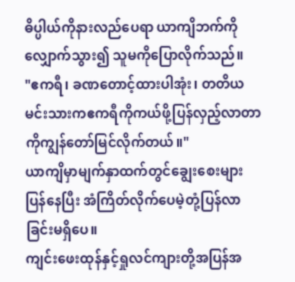ဓိပ္ပါယ်ကိုနားလည်ပေရာ ယာကျိဘက်ကိုလျှောက်သွား၍ သူမကိုပြောလိုက်သည်။
"ဧကရီ၊ ခဏတောင့်ထားပါအုံး၊ တတိယမင်းသားကဧကရီကိုကယ်ဖို့ပြန်လှည့်လာတာကိုကျွန်တော်မြင်လိုက်တယ်။"
ယာကျိမှာမျက်နှာထက်တွင်ချွေးစေးများပြန်နေပြီး အံကြိတ်လိုက်ပေမဲ့တုံ့ပြန်လာခြင်းမရှိပေ။
ကျင်းဖေးထုန်နှင့်ရှုလင်ကျားတို့အပြန်အ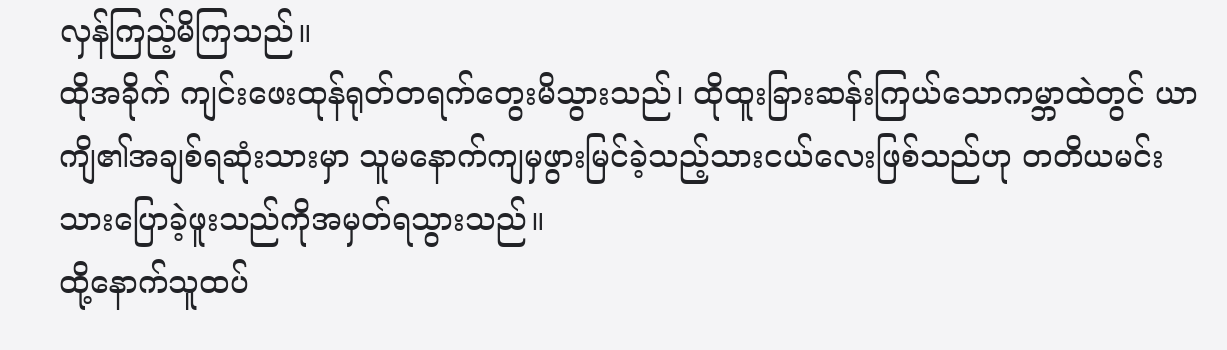လှန်ကြည့်မိကြသည်။
ထိုအခိုက် ကျင်းဖေးထုန်ရုတ်တရက်တွေးမိသွားသည်၊ ထိုထူးခြားဆန်းကြယ်သောကမ္ဘာထဲတွင် ယာကျိ၏အချစ်ရဆုံးသားမှာ သူမနောက်ကျမှဖွားမြင်ခဲ့သည့်သားငယ်လေးဖြစ်သည်ဟု တတိယမင်းသားပြောခဲ့ဖူးသည်ကိုအမှတ်ရသွားသည်။
ထို့နောက်သူထပ်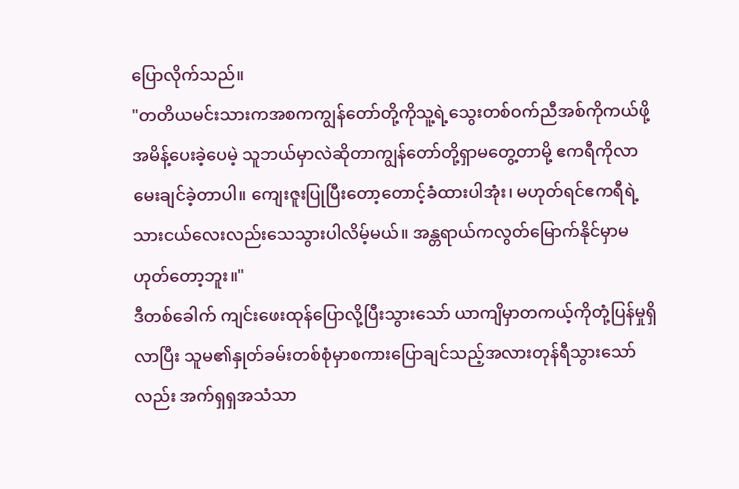ပြောလိုက်သည်။
"တတိယမင်းသားကအစကကျွန်တော်တို့ကိုသူ့ရဲ့သွေးတစ်ဝက်ညီအစ်ကိုကယ်ဖို့အမိန့်ပေးခဲ့ပေမဲ့ သူဘယ်မှာလဲဆိုတာကျွန်တော်တို့ရှာမတွေ့တာမို့ ဧကရီကိုလာမေးချင်ခဲ့တာပါ။ ကျေးဇူးပြုပြီးတော့တောင့်ခံထားပါအုံး၊ မဟုတ်ရင်ဧကရီရဲ့သားငယ်လေးလည်းသေသွားပါလိမ့်မယ်။ အန္တရာယ်ကလွတ်မြောက်နိုင်မှာမဟုတ်တော့ဘူး။"
ဒီတစ်ခေါက် ကျင်းဖေးထုန်ပြောလို့ပြီးသွားသော် ယာကျိမှာတကယ့်ကိုတုံ့ပြန်မှုရှိလာပြီး သူမ၏နှုတ်ခမ်းတစ်စုံမှာစကားပြောချင်သည့်အလားတုန်ရီသွားသော်လည်း အက်ရှရှအသံသာ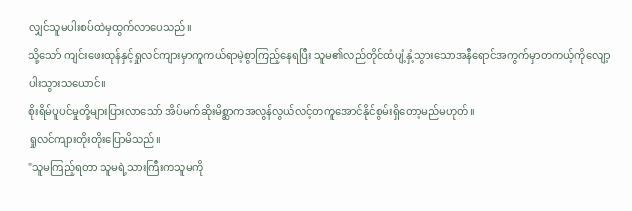လျှင်သူမပါးစပ်ထဲမှထွက်လာပေသည်။
သို့သော် ကျင်းဖေးထုန်နှင့်ရှုလင်ကျားမှာကူကယ်ရာမဲ့စွာကြည့်နေရပြီး သူမ၏လည်တိုင်ထံပျံ့နှံ့သွားသောအနီရောင်အကွက်မှာတကယ့်ကိုလျော့ပါးသွားသယောင်။
စိုးရိမ်ပူပင်မှုတို့များပြားလာသော် အိပ်မက်ဆိုးမိစ္ဆာကအလွန်လွယ်လင့်တကူအောင်နိုင်စွမ်းရှိတော့မည်မဟုတ်။
ရှုလင်ကျားတိုးတိုးပြောမိသည်။
"သူမကြည့်ရတာ သူမရဲ့သားကြီးကသူမကို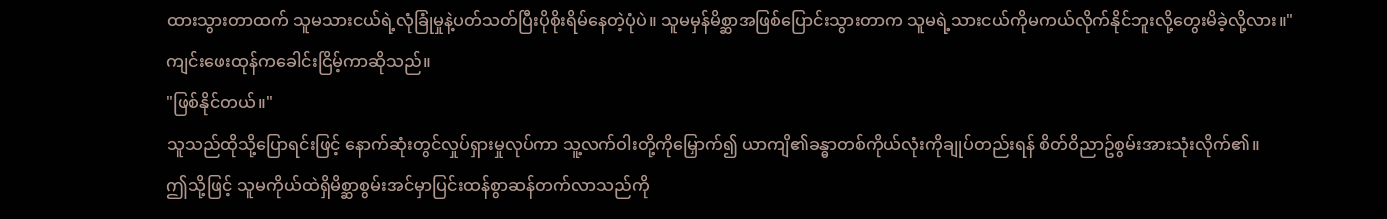ထားသွားတာထက် သူမသားငယ်ရဲ့လုံခြုံမှုနဲ့ပတ်သတ်ပြီးပိုစိုးရိမ်နေတဲ့ပုံပဲ။ သူမမှန်မိစ္ဆာအဖြစ်ပြောင်းသွားတာက သူမရဲ့သားငယ်ကိုမကယ်လိုက်နိုင်ဘူးလို့တွေးမိခဲ့လို့လား။"
ကျင်းဖေးထုန်ကခေါင်းငြိမ့်ကာဆိုသည်။
"ဖြစ်နိုင်တယ်။"
သူသည်ထိုသို့ပြောရင်းဖြင့် နောက်ဆုံးတွင်လှုပ်ရှားမှုလုပ်ကာ သူ့လက်ဝါးတို့ကိုမြှောက်၍ ယာကျိ၏ခန္ဓာတစ်ကိုယ်လုံးကိုချုပ်တည်းရန် စိတ်ဝိညာဥ်စွမ်းအားသုံးလိုက်၏။
ဤသို့ဖြင့် သူမကိုယ်ထဲရှိမိစ္ဆာစွမ်းအင်မှာပြင်းထန်စွာဆန်တက်လာသည်ကို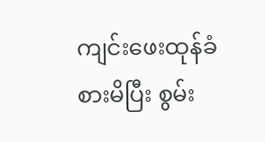ကျင်းဖေးထုန်ခံစားမိပြီး စွမ်း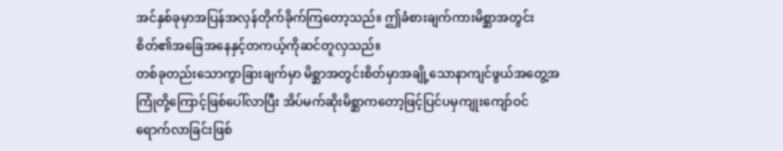အင်နှစ်ခုမှာအပြန်အလှန်တိုက်ခိုက်ကြတော့သည်။ ဤခံစားချက်ကားမိစ္ဆာအတွင်းစိတ်၏အခြေအနေနှင့်တကယ့်ကိုဆင်တူလှသည်။
တစ်ခုတည်းသောကွာခြားချက်မှာ မိစ္ဆာအတွင်းစိတ်မှာအချို့သောနာကျင်ဖွယ်အတွေ့အကြုံတို့ကြောင့်ဖြစ်ပေါ်လာပြီး အိပ်မက်ဆိုးမိစ္ဆာကတော့ဖြင့်ပြင်ပမှကျုးကျော်ဝင်ရောက်လာခြင်းဖြစ်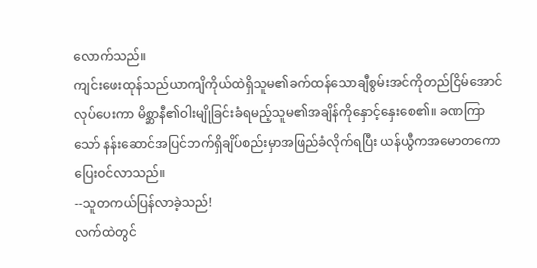လောက်သည်။
ကျင်းဖေးထုန်သည်ယာကျိကိုယ်ထဲရှိသူမ၏ခက်ထန်သောချီစွမ်းအင်ကိုတည်ငြိမ်အောင်လုပ်ပေးကာ မိစ္ဆာနီ၏ဝါးမျိုခြင်းခံရမည့်သူမ၏အချိန်ကိုနှောင့်နှေးစေ၏။ ခဏကြာသော် နန်းဆောင်အပြင်ဘက်ရှိချိပ်စည်းမှာအဖြည်ခံလိုက်ရပြီး ယန်ယွီကအမောတကောပြေးဝင်လာသည်။
--သူတကယ်ပြန်လာခဲ့သည်!
လက်ထဲတွင်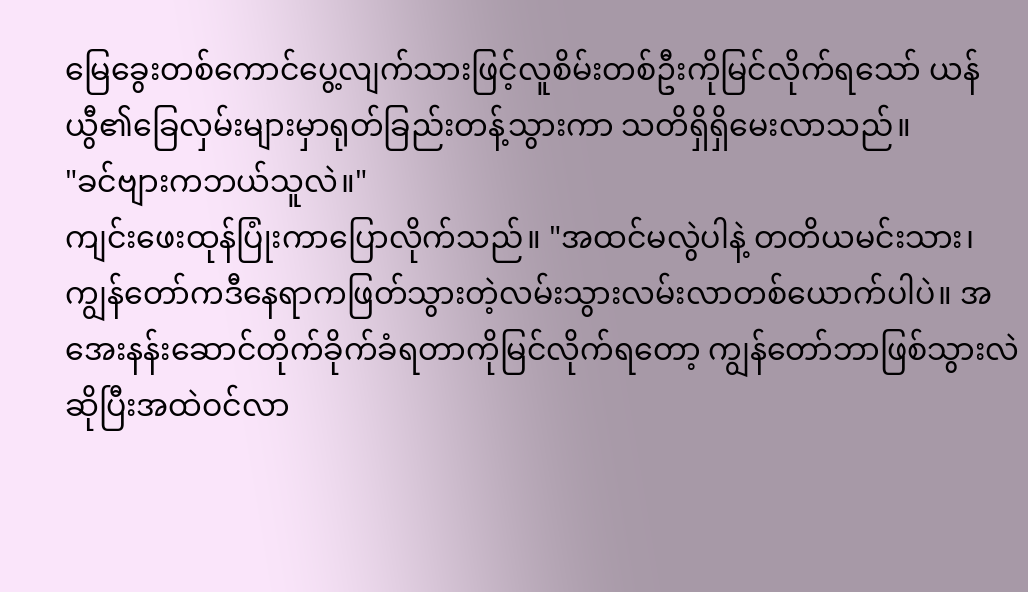မြေခွေးတစ်ကောင်ပွေ့လျက်သားဖြင့်လူစိမ်းတစ်ဦးကိုမြင်လိုက်ရသော် ယန်ယွီ၏ခြေလှမ်းများမှာရုတ်ခြည်းတန့်သွားကာ သတိရှိရှိမေးလာသည်။
"ခင်ဗျားကဘယ်သူလဲ။"
ကျင်းဖေးထုန်ပြုံးကာပြောလိုက်သည်။ "အထင်မလွဲပါနဲ့ တတိယမင်းသား၊ ကျွန်တော်ကဒီနေရာကဖြတ်သွားတဲ့လမ်းသွားလမ်းလာတစ်ယောက်ပါပဲ။ အအေးနန်းဆောင်တိုက်ခိုက်ခံရတာကိုမြင်လိုက်ရတော့ ကျွန်တော်ဘာဖြစ်သွားလဲဆိုပြီးအထဲဝင်လာ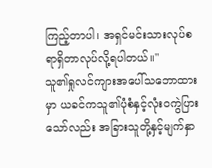ကြည့်တာပါ၊ အရှင်မင်းသားလုပ်စရာရှိတာလုပ်လို့ရပါတယ်။"
သူ၏ရှုလင်ကျားအပေါ်သဘောထားမှာ ယခင်ကသူ၏ပုံစံနှင့်လုံးဝကွဲပြားသော်လည်း အခြားသူတို့နှင့်မျက်နှာ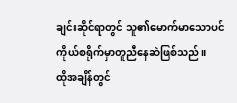ချင်းဆိုင်ရာတွင် သူ၏မောက်မာသောပင်ကိုယ်စရိုက်မှာတူညီနေဆဲဖြစ်သည်။
ထိုအချိန်တွင်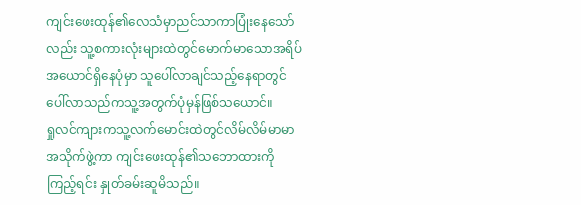ကျင်းဖေးထုန်၏လေသံမှာညင်သာကာပြုံးနေသော်လည်း သူ့စကားလုံးများထဲတွင်မောက်မာသောအရိပ်အယောင်ရှိနေပုံမှာ သူပေါ်လာချင်သည့်နေရာတွင်ပေါ်လာသည်ကသူ့အတွက်ပုံမှန်ဖြစ်သယောင်။
ရှုလင်ကျားကသူ့လက်မောင်းထဲတွင်လိမ်လိမ်မာမာအသိုက်ဖွဲ့ကာ ကျင်းဖေးထုန်၏သဘောထားကိုကြည့်ရင်း နှုတ်ခမ်းဆူမိသည်။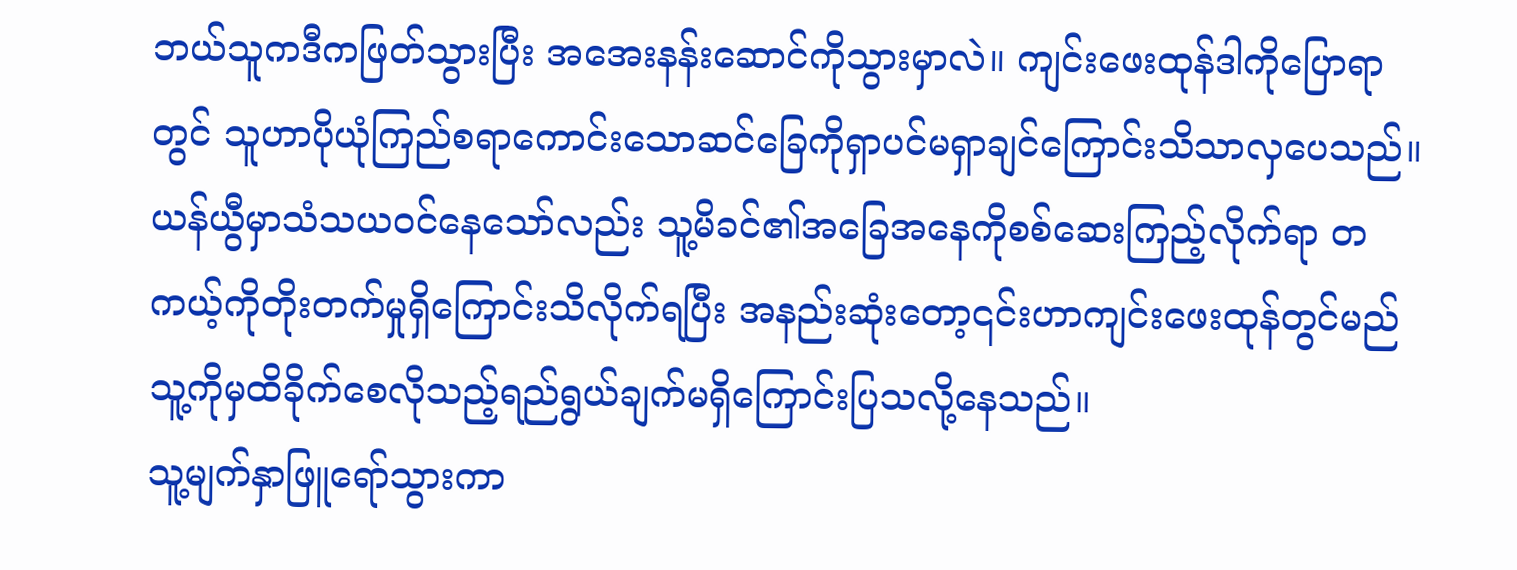ဘယ်သူကဒီကဖြတ်သွားပြီး အအေးနန်းဆောင်ကိုသွားမှာလဲ။ ကျင်းဖေးထုန်ဒါကိုပြောရာတွင် သူဟာပိုယုံကြည်စရာကောင်းသောဆင်ခြေကိုရှာပင်မရှာချင်ကြောင်းသိသာလှပေသည်။
ယန်ယွီမှာသံသယဝင်နေသော်လည်း သူ့မိခင်၏အခြေအနေကိုစစ်ဆေးကြည့်လိုက်ရာ တကယ့်ကိုတိုးတက်မှုရှိကြောင်းသိလိုက်ရပြီး အနည်းဆုံးတော့၎င်းဟာကျင်းဖေးထုန်တွင်မည်သူ့ကိုမှထိခိုက်စေလိုသည့်ရည်ရွယ်ချက်မရှိကြောင်းပြသလို့နေသည်။
သူ့မျက်နှာဖြူရော်သွားကာ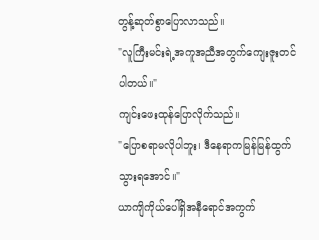တွန့်ဆုတ်စွာပြောလာသည်။
"လူကြီးမင်းရဲ့အကူအညီအတွက်ကျေးဇူးတင်ပါတယ်။"
ကျင်းဖေးထုန်ပြောလိုက်သည်။
"ပြောစရာမလိုပါဘူး၊ ဒီနေရာကမြန်မြန်ထွက်သွားရအောင်။"
ယာကျိကိုယ်ပေါ်ရှိအနီရောင်အကွက်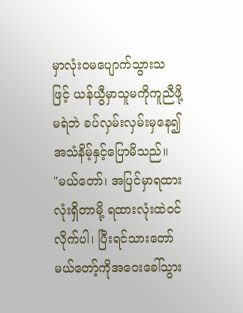မှာလုံးဝမပျောက်သွားသဖြင့် ယန်ယွီမှာသူမကိုကူညီဖို့မရဲဘဲ ခပ်လှမ်းလှမ်းမှနေ၍ အသံနိမ့်နှင့်ပြောမိသည်။
"မယ်တော်၊ အပြင်မှာရထားလုံးရှိတာမို့ ရထားလုံးထဲဝင်လိုက်ပါ၊ ပြီးရင်သားတော်မယ်တော့်ကိုအဝေးခေါ်သွား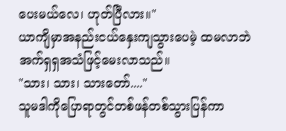ပေးမယ်လေ၊ ဟုတ်ပြီလား။"
ယာကျိမှာအနည်းငယ်နှေးကျသွားပေမဲ့ ထမလာဘဲအက်ရှရှအသံဖြင့်မေးလာသည်။
"သား၊ သား၊ သားတော်...."
သူမဒါကိုပြောရာတွင်တစ်ဖန်တစ်သွားပြန်ကာ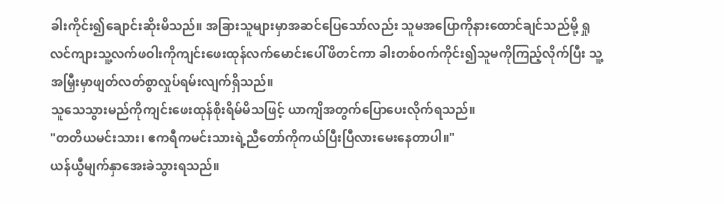ခါးကိုင်း၍ချောင်းဆိုးမိသည်။ အခြားသူများမှာအဆင်ပြေသော်လည်း သူမအပြောကိုနားထောင်ချင်သည်မို့ ရှုလင်ကျားသူ့လက်ဖဝါးကိုကျင်းဖေးထုန်လက်မောင်းပေါ်ဖိတင်ကာ ခါးတစ်ဝက်ကိုင်း၍သူမကိုကြည့်လိုက်ပြီး သူ့အမြှီးမှာဖျတ်လတ်စွာလှုပ်ရမ်းလျက်ရှိသည်။
သူသေသွားမည်ကိုကျင်းဖေးထုန်စိုးရိမ်မိသဖြင့် ယာကျိအတွက်ပြောပေးလိုက်ရသည်။
"တတိယမင်းသား၊ ဧကရီကမင်းသားရဲ့ညီတော်ကိုကယ်ပြီးပြီလားမေးနေတာပါ။"
ယန်ယွီမျက်နှာအေးခဲသွားရသည်။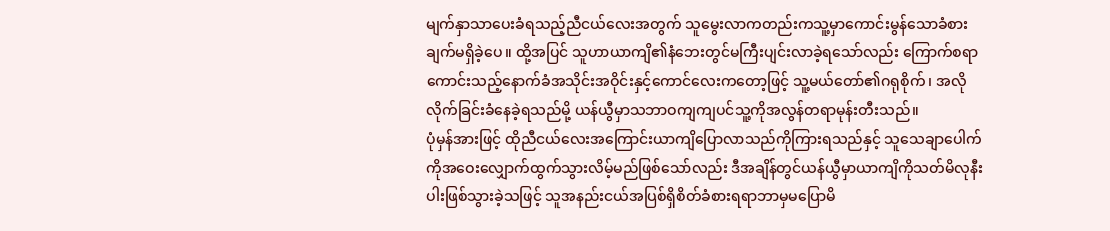မျက်နှာသာပေးခံရသည့်ညီငယ်လေးအတွက် သူမွေးလာကတည်းကသူ့မှာကောင်းမွန်သောခံစားချက်မရှိခဲ့ပေ။ ထို့အပြင် သူဟာယာကျိ၏နံဘေးတွင်မကြီးပျင်းလာခဲ့ရသော်လည်း ကြောက်စရာကောင်းသည့်နောက်ခံအသိုင်းအဝိုင်းနှင့်ကောင်လေးကတော့ဖြင့် သူ့မယ်တော်၏ဂရုစိုက်၊ အလိုလိုက်ခြင်းခံနေခဲ့ရသည်မို့ ယန်ယွီမှာသဘာဝကျကျပင်သူ့ကိုအလွန်တရာမုန်းတီးသည်။
ပုံမှန်အားဖြင့် ထိုညီငယ်လေးအကြောင်းယာကျိပြောလာသည်ကိုကြားရသည်နှင့် သူသေချာပေါက်ကိုအဝေးလျှောက်ထွက်သွားလိမ့်မည်ဖြစ်သော်လည်း ဒီအချိန်တွင်ယန်ယွီမှာယာကျိကိုသတ်မိလုနီးပါးဖြစ်သွားခဲ့သဖြင့် သူအနည်းငယ်အပြစ်ရှိစိတ်ခံစားရရာဘာမှမပြောမိ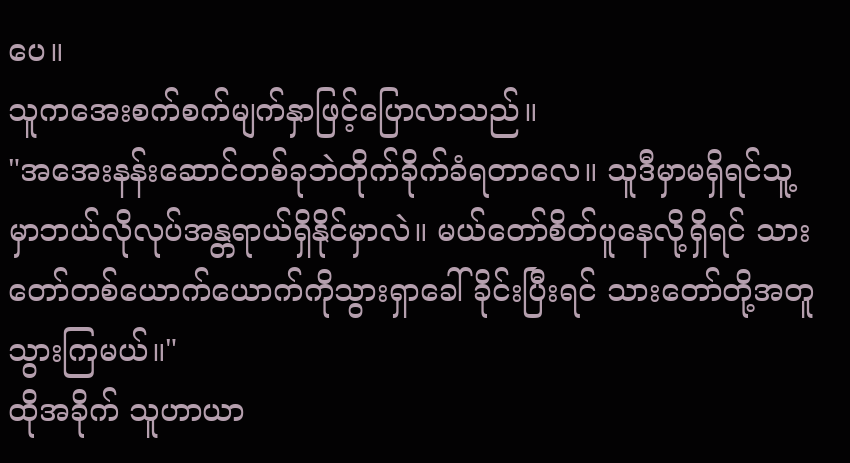ပေ။
သူကအေးစက်စက်မျက်နှာဖြင့်ပြောလာသည်။
"အအေးနန်းဆောင်တစ်ခုဘဲတိုက်ခိုက်ခံရတာလေ။ သူဒီမှာမရှိရင်သူ့မှာဘယ်လိုလုပ်အန္တရာယ်ရှိနိုင်မှာလဲ။ မယ်တော်စိတ်ပူနေလို့ရှိရင် သားတော်တစ်ယောက်ယောက်ကိုသွားရှာခေါ်ခိုင်းပြီးရင် သားတော်တို့အတူသွားကြမယ်။"
ထိုအခိုက် သူဟာယာ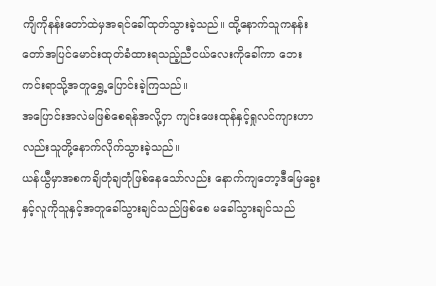ကျိကိုနန်းတော်ထဲမှအရင်ခေါ်ထုတ်သွားခဲ့သည်။ ထို့နောက်သူကနန်းတော်အပြင်မောင်းထုတ်ခံထားရသည့်ညီငယ်လေးကိုခေါ်ကာ ဘေးကင်းရာသို့အတူရွှေ့ပြောင်းခဲ့ကြသည်။
အပြောင်းအလဲမဖြစ်စေရန်အလို့ငှာ ကျင်းဖေးထုန်နှင့်ရှုလင်ကျားဟာလည်းသူတို့နောက်လိုက်သွားခဲ့သည်။
ယန်ယွီမှာအစကချိတုံချတုံဖြစ်နေသော်လည်း နောက်ကျတော့ဒီမြေခွေးနှင့်လူကိုသူနှင့်အတူခေါ်သွားချင်သည်ဖြစ်စေ မခေါ်သွားချင်သည်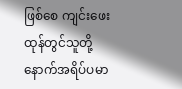ဖြစ်စေ ကျင်းဖေးထုန်တွင်သူတို့နောက်အရိပ်ပမာ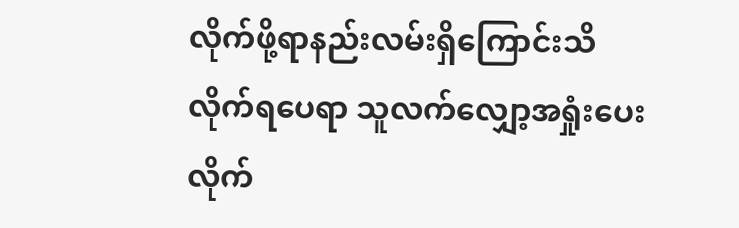လိုက်ဖို့ရာနည်းလမ်းရှိကြောင်းသိလိုက်ရပေရာ သူလက်လျှော့အရှုံးပေးလိုက်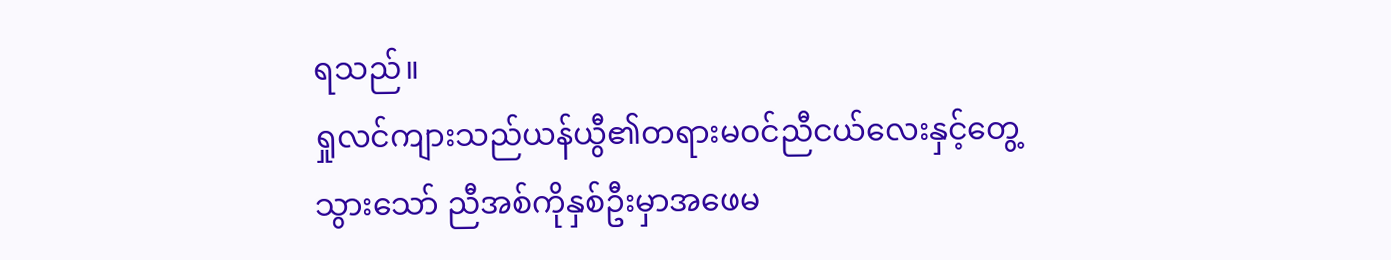ရသည်။
ရှုလင်ကျားသည်ယန်ယွီ၏တရားမဝင်ညီငယ်လေးနှင့်တွေ့သွားသော် ညီအစ်ကိုနှစ်ဦးမှာအဖေမ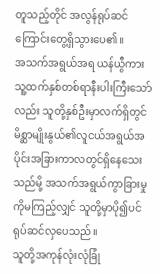တူသည့်တိုင် အလွန်ရုပ်ဆင်ကြောင်းတွေ့ရှိသွားပေ၏။
အသက်အရွယ်အရ ယန်ယွီကားသူ့ထက်နှစ်တစ်ရာနီးပါးကြီးသော်လည်း သူတို့နှစ်ဦးမှာလက်ရှိတွင်မိစ္ဆာမျိုးနွယ်၏လူငယ်အရွယ်အပိုင်းအခြားကာလတွင်ရှိနေသေးသည်မို့ အသက်အရွယ်ကွာခြားမှုကိုမကြည့်လျှင် သူတို့မှာပို၍ပင်ရုပ်ဆင်လှပေသည်။
သူတို့အကုန်လုံးလုံခြုံ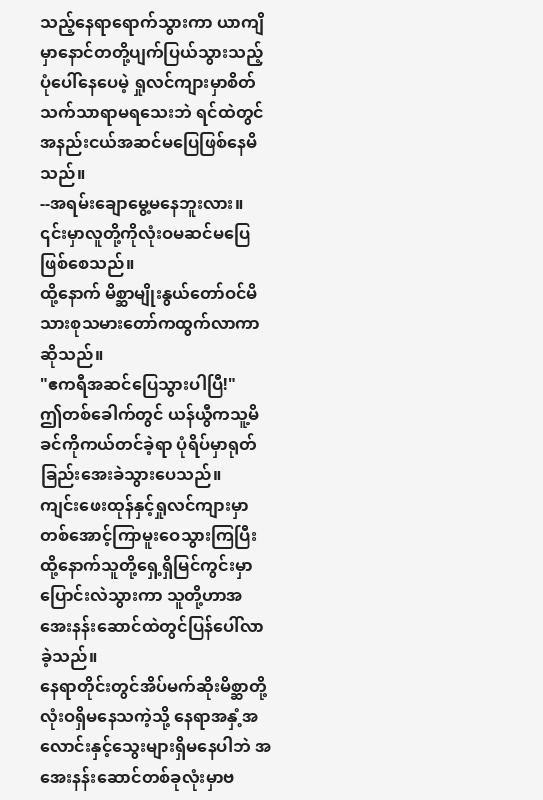သည့်နေရာရောက်သွားကာ ယာကျိမှာနောင်တတို့ပျက်ပြယ်သွားသည့်ပုံပေါ်နေပေမဲ့ ရှုလင်ကျားမှာစိတ်သက်သာရာမရသေးဘဲ ရင်ထဲတွင်အနည်းငယ်အဆင်မပြေဖြစ်နေမိသည်။
--အရမ်းချောမွေ့မနေဘူးလား။ ၎င်းမှာလူတို့ကိုလုံးဝမဆင်မပြေဖြစ်စေသည်။
ထို့နောက် မိစ္ဆာမျိုးနွယ်တော်ဝင်မိသားစုသမားတော်ကထွက်လာကာဆိုသည်။
"ဧကရီအဆင်ပြေသွားပါပြီ!"
ဤတစ်ခေါက်တွင် ယန်ယွီကသူ့မိခင်ကိုကယ်တင်ခဲ့ရာ ပုံရိပ်မှာရုတ်ခြည်းအေးခဲသွားပေသည်။
ကျင်းဖေးထုန်နှင့်ရှုလင်ကျားမှာတစ်အောင့်ကြာမူးဝေသွားကြပြီး ထို့နောက်သူတို့ရှေ့ရှိမြင်ကွင်းမှာပြောင်းလဲသွားကာ သူတို့ဟာအအေးနန်းဆောင်ထဲတွင်ပြန်ပေါ်လာခဲ့သည်။
နေရာတိုင်းတွင်အိပ်မက်ဆိုးမိစ္ဆာတို့လုံးဝရှိမနေသကဲ့သို့ နေရာအနှံ့အလောင်းနှင့်သွေးများရှိမနေပါဘဲ အအေးနန်းဆောင်တစ်ခုလုံးမှာဗ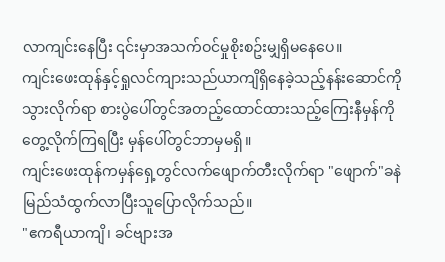လာကျင်းနေပြီး ၎င်းမှာအသက်ဝင်မှုစိုးစဥ်းမျှရှိမနေပေ။
ကျင်းဖေးထုန်နှင့်ရှုလင်ကျားသည်ယာကျိရှိနေခဲ့သည့်နန်းဆောင်ကိုသွားလိုက်ရာ စားပွဲပေါ်တွင်အတည့်ထောင်ထားသည့်ကြေးနီမှန်ကိုတွေ့လိုက်ကြရပြီး မှန်ပေါ်တွင်ဘာမှမရှိ။
ကျင်းဖေးထုန်ကမှန်ရှေ့တွင်လက်ဖျောက်တီးလိုက်ရာ "ဖျောက်"ခနဲမြည်သံထွက်လာပြီးသူပြောလိုက်သည်။
"ဧကရီယာကျိ၊ ခင်ဗျားအ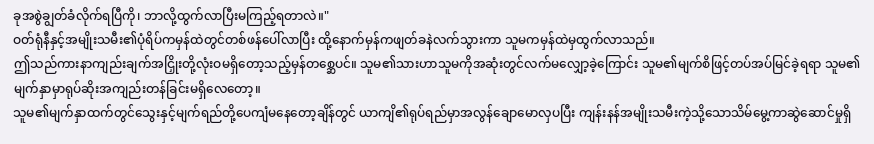ခုအစွဲချွတ်ခံလိုက်ရပြီကို၊ ဘာလို့ထွက်လာပြီးမကြည့်ရတာလဲ။"
ဝတ်ရုံနီနှင့်အမျိုးသမီး၏ပုံရိပ်ကမှန်ထဲတွင်တစ်ဖန်ပေါ်လာပြီး ထို့နောက်မှန်ကဖျတ်ခနဲလက်သွားကာ သူမကမှန်ထဲမှထွက်လာသည်။
ဤသည်ကားနာကျည်းချက်အငြှိုးတို့လုံးဝမရှိတော့သည့်မှန်တစ္ဆေပင်။ သူမ၏သားဟာသူမကိုအဆုံးတွင်လက်မလျှော့ခဲ့ကြောင်း သူမ၏မျက်စိဖြင့်တပ်အပ်မြင်ခဲ့ရရာ သူမ၏မျက်နှာမှာရုပ်ဆိုးအကျည်းတန်ခြင်းမရှိလေတော့။
သူမ၏မျက်နှာထက်တွင်သွေးနှင့်မျက်ရည်တို့ပေကျံမနေတော့ချိန်တွင် ယာကျိ၏ရုပ်ရည်မှာအလွန်ချောမောလှပပြီး ကျန်းနန်အမျိုးသမီးကဲ့သို့သောသိမ်မွေ့ကာဆွဲဆောင်မှုရှိ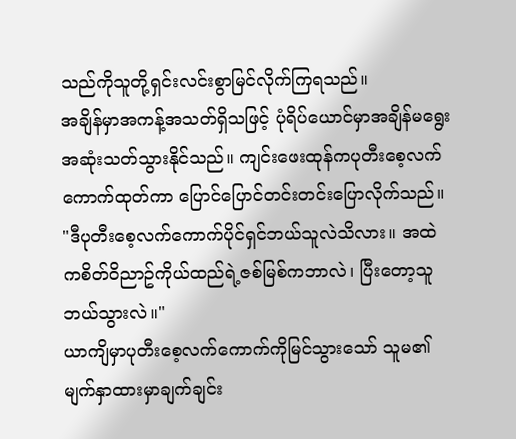သည်ကိုသူတို့ရှင်းလင်းစွာမြင်လိုက်ကြရသည်။
အချိန်မှာအကန့်အသတ်ရှိသဖြင့် ပုံရိပ်ယောင်မှာအချိန်မရွေးအဆုံးသတ်သွားနိုင်သည်။ ကျင်းဖေးထုန်ကပုတီးစေ့လက်ကောက်ထုတ်ကာ ပြောင်ပြောင်တင်းတင်းပြောလိုက်သည်။
"ဒီပုတီးစေ့လက်ကောက်ပိုင်ရှင်ဘယ်သူလဲသိလား။ အထဲကစိတ်ဝိညာဥ်ကိုယ်ထည်ရဲ့ဇစ်မြစ်ကဘာလဲ၊ ပြီးတော့သူဘယ်သွားလဲ။"
ယာကျိမှာပုတီးစေ့လက်ကောက်ကိုမြင်သွားသော် သူမ၏မျက်နှာထားမှာချက်ချင်း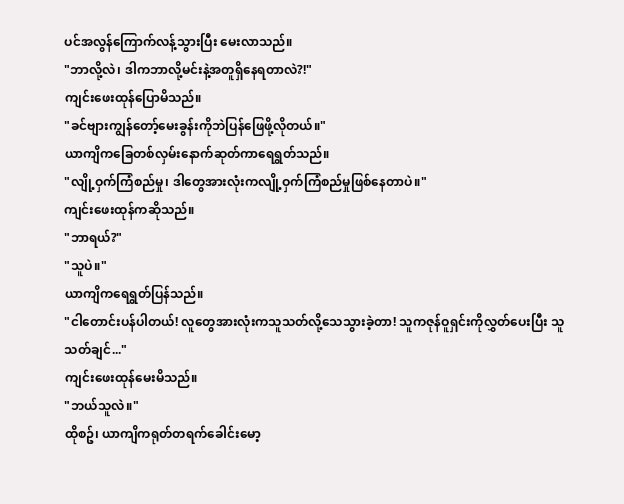ပင်အလွန်ကြောက်လန့်သွားပြီး မေးလာသည်။
"ဘာလို့လဲ၊ ဒါကဘာလို့မင်းနဲ့အတူရှိနေရတာလဲ?!"
ကျင်းဖေးထုန်ပြောမိသည်။
"ခင်ဗျားကျွန်တော့်မေးခွန်းကိုဘဲပြန်ဖြေဖို့လိုတယ်။"
ယာကျိကခြေတစ်လှမ်းနောက်ဆုတ်ကာရေရွတ်သည်။
"လျို့ဝှက်ကြံစည်မှု၊ ဒါတွေအားလုံးကလျို့ဝှက်ကြံစည်မှုဖြစ်နေတာပဲ။"
ကျင်းဖေးထုန်ကဆိုသည်။
"ဘာရယ်?"
"သူပဲ။"
ယာကျိကရေရွတ်ပြန်သည်။
"ငါတောင်းပန်ပါတယ်! လူတွေအားလုံးကသူသတ်လို့သေသွားခဲ့တာ! သူကဇုန်ဝူရှင်းကိုလွှတ်ပေးပြီး သူသတ်ချင်..."
ကျင်းဖေးထုန်မေးမိသည်။
"ဘယ်သူလဲ။"
ထိုစဥ်၊ ယာကျိကရုတ်တရက်ခေါင်းမော့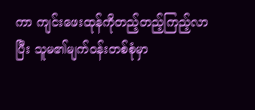ကာ ကျင်းဖေးထုန်ကိုတည့်တည့်ကြည့်လာပြီး သူမ၏မျက်ဝန်းတစ်စုံမှာ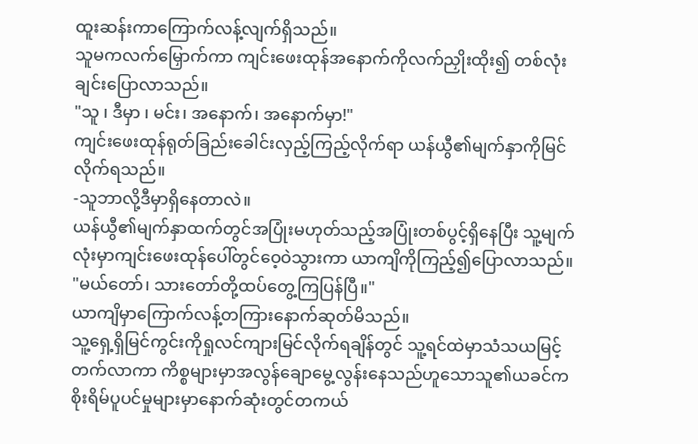ထူးဆန်းကာကြောက်လန့်လျက်ရှိသည်။
သူမကလက်မြှောက်ကာ ကျင်းဖေးထုန်အနောက်ကိုလက်ညှိုးထိုး၍ တစ်လုံးချင်းပြောလာသည်။
"သူ ၊ ဒီမှာ ၊ မင်း၊ အနောက်၊ အနောက်မှာ!"
ကျင်းဖေးထုန်ရုတ်ခြည်းခေါင်းလှည့်ကြည့်လိုက်ရာ ယန်ယွီ၏မျက်နှာကိုမြင်လိုက်ရသည်။
-သူဘာလို့ဒီမှာရှိနေတာလဲ။
ယန်ယွီ၏မျက်နှာထက်တွင်အပြုံးမဟုတ်သည့်အပြုံးတစ်ပွင့်ရှိနေပြီး သူ့မျက်လုံးမှာကျင်းဖေးထုန်ပေါ်တွင်ဝေ့ဝဲသွားကာ ယာကျိကိုကြည့်၍ပြောလာသည်။
"မယ်တော်၊ သားတော်တို့ထပ်တွေ့ကြပြန်ပြီ။"
ယာကျိမှာကြောက်လန့်တကြားနောက်ဆုတ်မိသည်။
သူ့ရှေ့ရှိမြင်ကွင်းကိုရှုလင်ကျားမြင်လိုက်ရချိန်တွင် သူ့ရင်ထဲမှာသံသယမြင့်တက်လာကာ ကိစ္စများမှာအလွန်ချောမွေ့လွန်းနေသည်ဟူသောသူ၏ယခင်ကစိုးရိမ်ပူပင်မှုများမှာနောက်ဆုံးတွင်တကယ်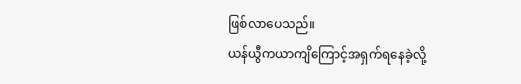ဖြစ်လာပေသည်။
ယန်ယွီကယာကျိကြောင့်အရှက်ရနေခဲ့လို့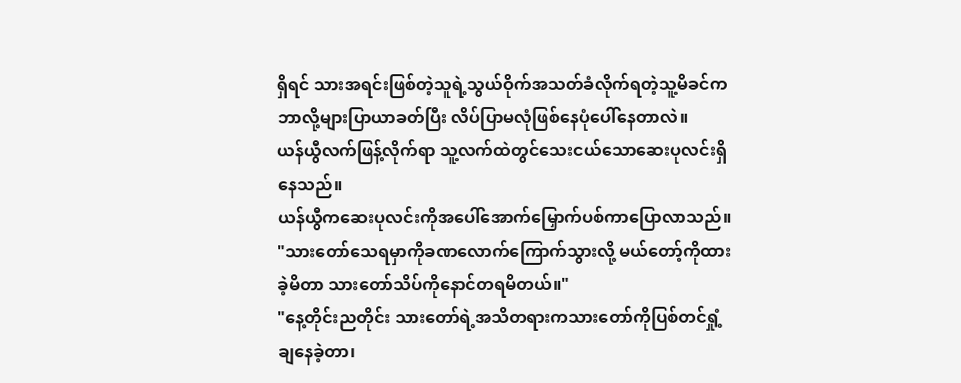ရှိရင် သားအရင်းဖြစ်တဲ့သူရဲ့သွယ်ဝိုက်အသတ်ခံလိုက်ရတဲ့သူ့မိခင်ကဘာလို့များပြာယာခတ်ပြီး လိပ်ပြာမလုံဖြစ်နေပုံပေါ်နေတာလဲ။
ယန်ယွီလက်ဖြန့်လိုက်ရာ သူ့လက်ထဲတွင်သေးငယ်သောဆေးပုလင်းရှိနေသည်။
ယန်ယွီကဆေးပုလင်းကိုအပေါ်အောက်မြှောက်ပစ်ကာပြောလာသည်။
"သားတော်သေရမှာကိုခဏလောက်ကြောက်သွားလို့ မယ်တော့်ကိုထားခဲ့မိတာ သားတော်သိပ်ကိုနောင်တရမိတယ်။"
"နေ့တိုင်းညတိုင်း သားတော်ရဲ့အသိတရားကသားတော်ကိုပြစ်တင်ရှုံ့ချနေခဲ့တာ၊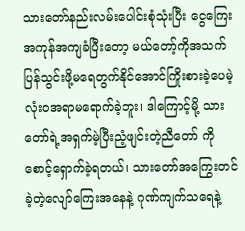သားတော်နည်းလမ်းပေါင်းစုံသုံးပြီး ငွေကြေးအကုန်အကျခံပြီးတော့ မယ်တော့်ကိုအသက်ပြန်သွင်းဖို့မရေတွက်နိုင်အောင်ကြိုးစားခဲ့ပေမဲ့ လုံးဝအရာမရောက်ခဲ့ဘူး၊ ဒါကြောင့်မို့ သားတော်ရဲ့အရှက်မဲ့ပြီးညံ့ဖျင်းတဲ့ညီတော် ကိုစောင့်ရှောက်ခဲ့ရတယ်၊ သားတော်အကြွေးတင်ခဲ့တဲ့လျော်ကြေးအနေနဲ့ ဂုဏ်ကျက်သရေနဲ့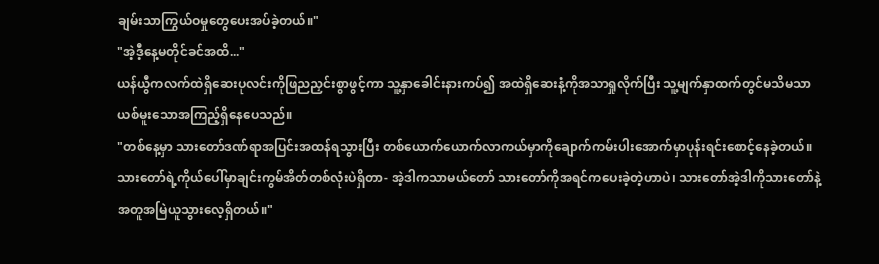ချမ်းသာကြွယ်ဝမှုတွေပေးအပ်ခဲ့တယ်။"
"အဲ့ဒီ့နေ့မတိုင်ခင်အထိ..."
ယန်ယွီကလက်ထဲရှိဆေးပုလင်းကိုဖြညညှင်းစွာဖွင့်ကာ သူ့နှာခေါင်းနားကပ်၍ အထဲရှိဆေးနံ့ကိုအသာရှုလိုက်ပြီး သူ့မျက်နှာထက်တွင်မသိမသာယစ်မူးသောအကြည့်ရှိနေပေသည်။
"တစ်နေ့မှာ သားတော်ဒဏ်ရာအပြင်းအထန်ရသွားပြီး တစ်ယောက်ယောက်လာကယ်မှာကိုချောက်ကမ်းပါးအောက်မှာပုန်းရင်းစောင့်နေခဲ့တယ်။ သားတော်ရဲ့ကိုယ်ပေါ်မှာချင်းကွမ်အိတ်တစ်လုံးပဲရှိတာ- အဲ့ဒါကသာမယ်တော် သားတော်ကိုအရင်ကပေးခဲ့တဲ့ဟာပဲ၊ သားတော်အဲ့ဒါကိုသားတော်နဲ့အတူအမြဲယူသွားလေ့ရှိတယ်။"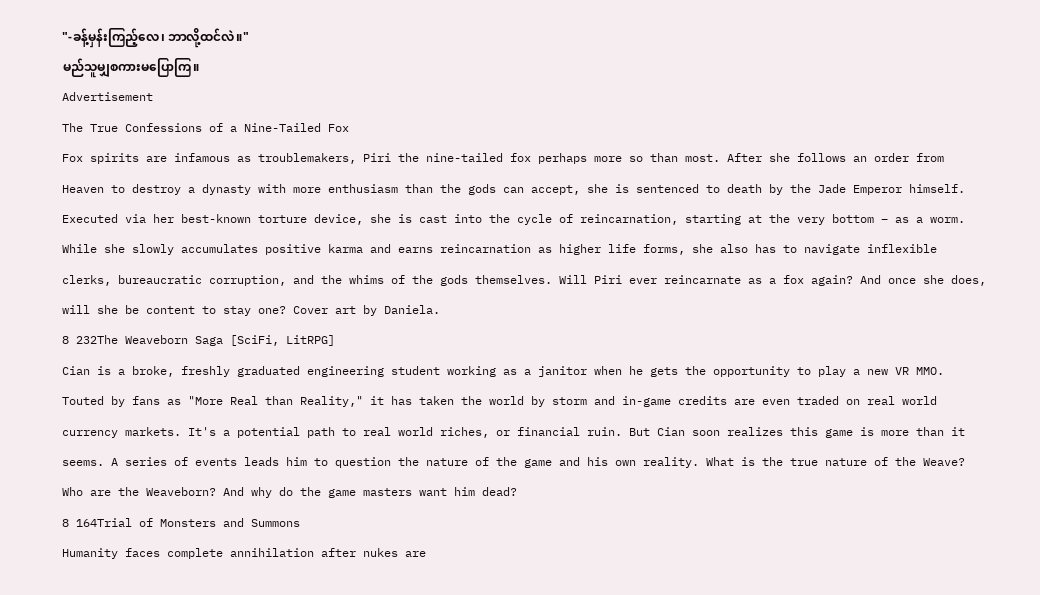"-ခန့်မှန်းကြည့်လေ၊ ဘာလို့ထင်လဲ။"
မည်သူမျှစကားမပြောကြ။
Advertisement
The True Confessions of a Nine-Tailed Fox
Fox spirits are infamous as troublemakers, Piri the nine-tailed fox perhaps more so than most. After she follows an order from Heaven to destroy a dynasty with more enthusiasm than the gods can accept, she is sentenced to death by the Jade Emperor himself. Executed via her best-known torture device, she is cast into the cycle of reincarnation, starting at the very bottom – as a worm. While she slowly accumulates positive karma and earns reincarnation as higher life forms, she also has to navigate inflexible clerks, bureaucratic corruption, and the whims of the gods themselves. Will Piri ever reincarnate as a fox again? And once she does, will she be content to stay one? Cover art by Daniela.
8 232The Weaveborn Saga [SciFi, LitRPG]
Cian is a broke, freshly graduated engineering student working as a janitor when he gets the opportunity to play a new VR MMO. Touted by fans as "More Real than Reality," it has taken the world by storm and in-game credits are even traded on real world currency markets. It's a potential path to real world riches, or financial ruin. But Cian soon realizes this game is more than it seems. A series of events leads him to question the nature of the game and his own reality. What is the true nature of the Weave? Who are the Weaveborn? And why do the game masters want him dead?
8 164Trial of Monsters and Summons
Humanity faces complete annihilation after nukes are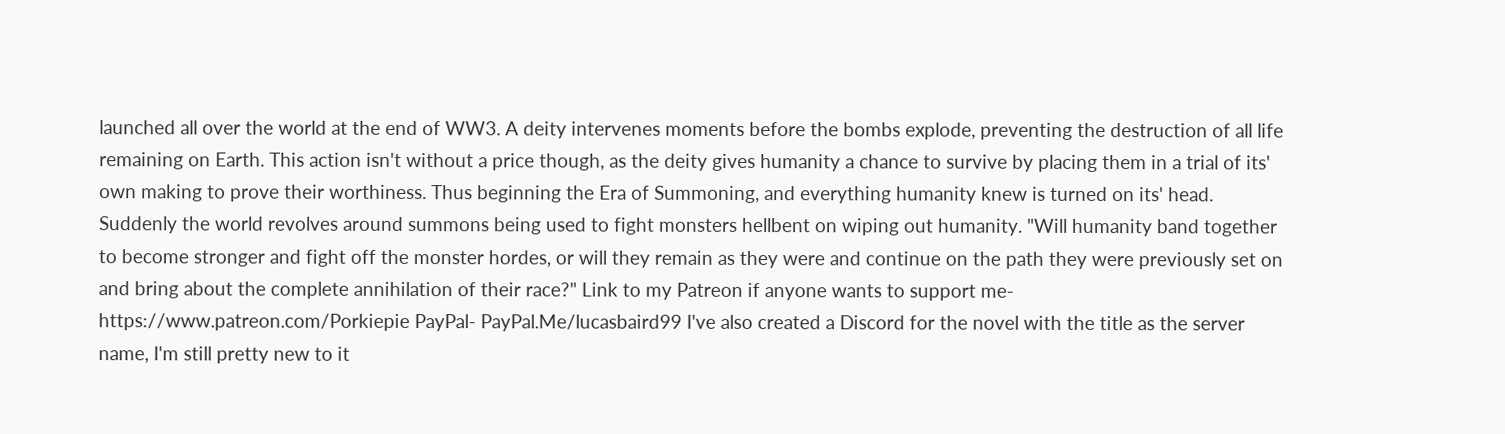launched all over the world at the end of WW3. A deity intervenes moments before the bombs explode, preventing the destruction of all life remaining on Earth. This action isn't without a price though, as the deity gives humanity a chance to survive by placing them in a trial of its' own making to prove their worthiness. Thus beginning the Era of Summoning, and everything humanity knew is turned on its' head. Suddenly the world revolves around summons being used to fight monsters hellbent on wiping out humanity. "Will humanity band together to become stronger and fight off the monster hordes, or will they remain as they were and continue on the path they were previously set on and bring about the complete annihilation of their race?" Link to my Patreon if anyone wants to support me- https://www.patreon.com/Porkiepie PayPal- PayPal.Me/lucasbaird99 I've also created a Discord for the novel with the title as the server name, I'm still pretty new to it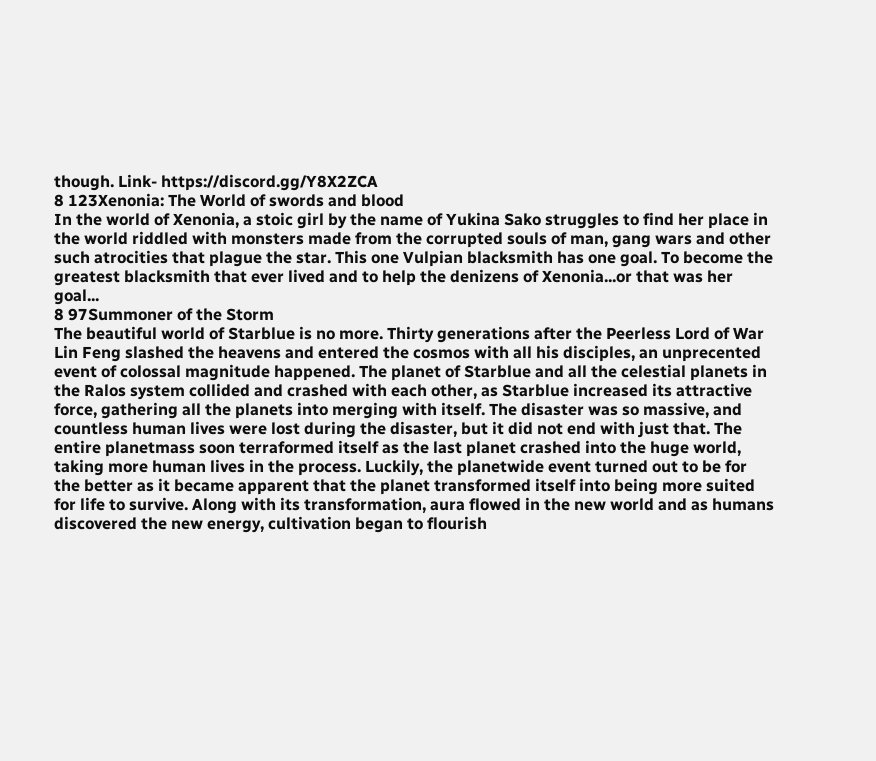though. Link- https://discord.gg/Y8X2ZCA
8 123Xenonia: The World of swords and blood
In the world of Xenonia, a stoic girl by the name of Yukina Sako struggles to find her place in the world riddled with monsters made from the corrupted souls of man, gang wars and other such atrocities that plague the star. This one Vulpian blacksmith has one goal. To become the greatest blacksmith that ever lived and to help the denizens of Xenonia...or that was her goal...
8 97Summoner of the Storm
The beautiful world of Starblue is no more. Thirty generations after the Peerless Lord of War Lin Feng slashed the heavens and entered the cosmos with all his disciples, an unprecented event of colossal magnitude happened. The planet of Starblue and all the celestial planets in the Ralos system collided and crashed with each other, as Starblue increased its attractive force, gathering all the planets into merging with itself. The disaster was so massive, and countless human lives were lost during the disaster, but it did not end with just that. The entire planetmass soon terraformed itself as the last planet crashed into the huge world, taking more human lives in the process. Luckily, the planetwide event turned out to be for the better as it became apparent that the planet transformed itself into being more suited for life to survive. Along with its transformation, aura flowed in the new world and as humans discovered the new energy, cultivation began to flourish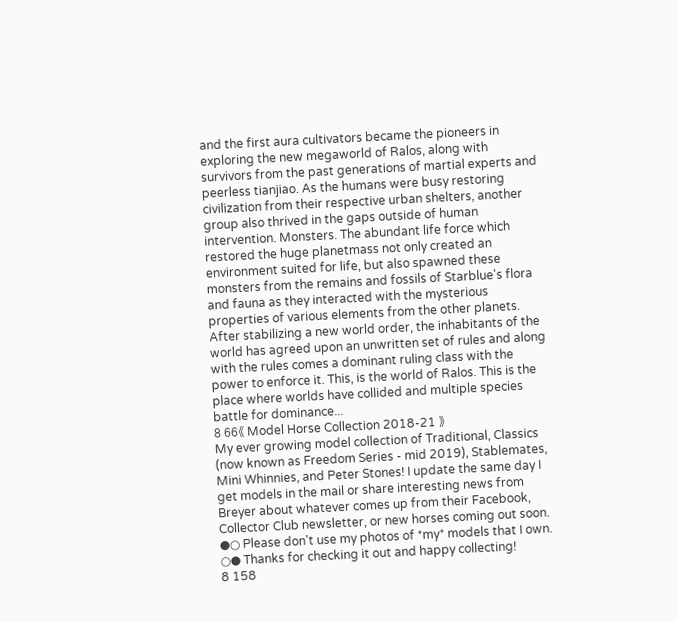and the first aura cultivators became the pioneers in exploring the new megaworld of Ralos, along with survivors from the past generations of martial experts and peerless tianjiao. As the humans were busy restoring civilization from their respective urban shelters, another group also thrived in the gaps outside of human intervention. Monsters. The abundant life force which restored the huge planetmass not only created an environment suited for life, but also spawned these monsters from the remains and fossils of Starblue's flora and fauna as they interacted with the mysterious properties of various elements from the other planets. After stabilizing a new world order, the inhabitants of the world has agreed upon an unwritten set of rules and along with the rules comes a dominant ruling class with the power to enforce it. This, is the world of Ralos. This is the place where worlds have collided and multiple species battle for dominance...
8 66《 Model Horse Collection 2018-21 》
My ever growing model collection of Traditional, Classics (now known as Freedom Series - mid 2019), Stablemates, Mini Whinnies, and Peter Stones! I update the same day I get models in the mail or share interesting news from Breyer about whatever comes up from their Facebook, Collector Club newsletter, or new horses coming out soon. ●○ Please don't use my photos of *my* models that I own. ○● Thanks for checking it out and happy collecting!
8 158